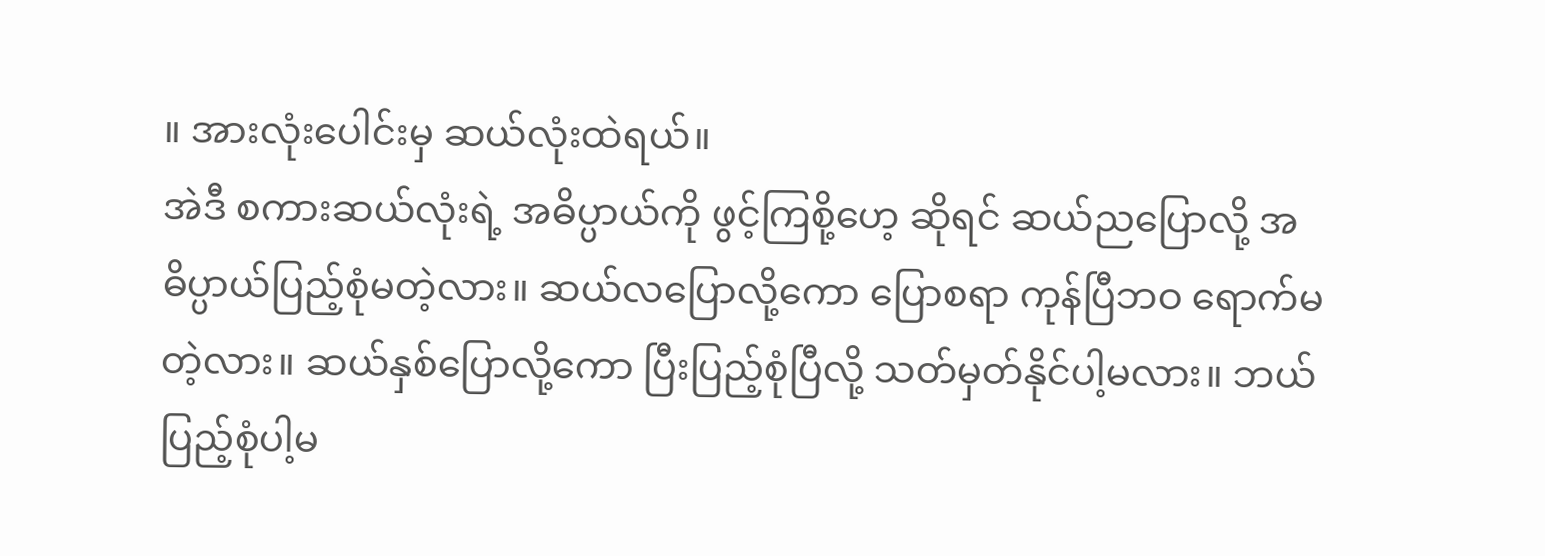။ အားလုံးပေါင်းမှ ဆယ်လုံးထဲရယ်။
အဲဒီ စကားဆယ်လုံးရဲ့ အဓိပ္ပာယ်ကို ဖွင့်ကြစို့ဟေ့ ဆိုရင် ဆယ်ညပြောလို့ အဓိပ္ပာယ်ပြည့်စုံမတဲ့လား။ ဆယ်လပြောလို့ကော ပြောစရာ ကုန်ပြီဘဝ ရောက်မတဲ့လား။ ဆယ်နှစ်ပြောလို့ကော ပြီးပြည့်စုံပြီလို့ သတ်မှတ်နိုင်ပါ့မလား။ ဘယ်ပြည့်စုံပါ့မ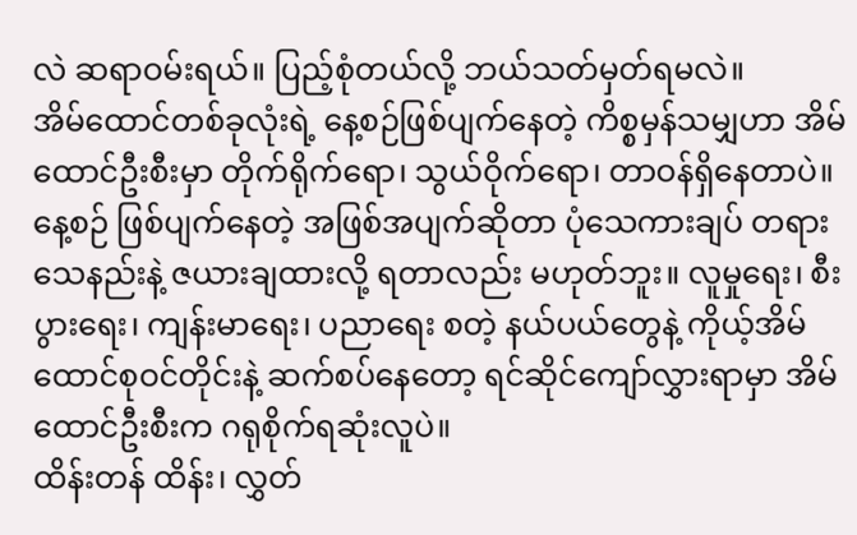လဲ ဆရာဝမ်းရယ်။ ပြည့်စုံတယ်လို့ ဘယ်သတ်မှတ်ရမလဲ။
အိမ်ထောင်တစ်ခုလုံးရဲ့ နေ့စဉ်ဖြစ်ပျက်နေတဲ့ ကိစ္စမှန်သမျှဟာ အိမ်ထောင်ဦးစီးမှာ တိုက်ရိုက်ရော၊ သွယ်ဝိုက်ရော၊ တာဝန်ရှိနေတာပဲ။ နေ့စဉ် ဖြစ်ပျက်နေတဲ့ အဖြစ်အပျက်ဆိုတာ ပုံသေကားချပ် တရားသေနည်းနဲ့ ဇယားချထားလို့ ရတာလည်း မဟုတ်ဘူး။ လူမှုရေး၊ စီးပွားရေး၊ ကျန်းမာရေး၊ ပညာရေး စတဲ့ နယ်ပယ်တွေနဲ့ ကိုယ့်အိမ်ထောင်စုဝင်တိုင်းနဲ့ ဆက်စပ်နေတော့ ရင်ဆိုင်ကျော်လွှားရာမှာ အိမ်ထောင်ဦးစီးက ဂရုစိုက်ရဆုံးလူပဲ။
ထိန်းတန် ထိန်း၊ လွှတ်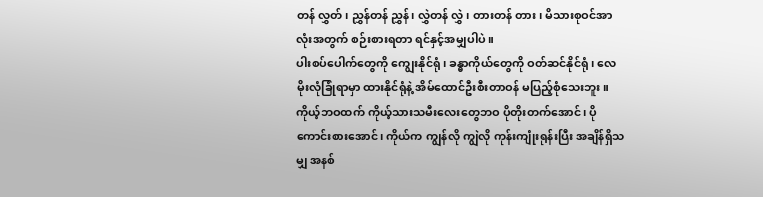တန် လွှတ်၊ ညွှန်တန် ညွှန်၊ လွှဲတန် လွှဲ၊ တားတန် တား၊ မိသားစုဝင်အာလုံးအတွက် စဉ်းစားရတာ ရင်နှင့်အမျှပါပဲ။
ပါးစပ်ပေါက်တွေကို ကျွေးနိုင်ရုံ၊ ခန္ဓာကိုယ်တွေကို ဝတ်ဆင်နိုင်ရုံ၊ လေမိုးလုံခြုံရာမှာ ထားနိုင်ရုံနဲ့ အိမ်ထောင်ဦးစီးတာဝန် မပြည့်စုံသေးဘူး။ ကိုယ့်ဘဝထက် ကိုယ့်သားသမီးလေးတွေဘဝ ပိုတိုးတက်အောင်၊ ပိုကောင်းစားအောင်၊ ကိုယ်က ကျွန်လို ကျွဲလို ကုန်းကျုံးရုန်းပြီး အချိန်ရှိသမျှ အနစ်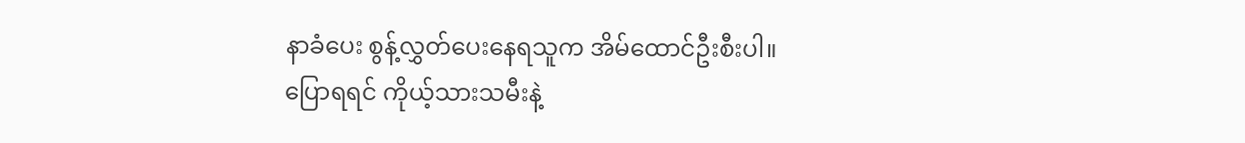နာခံပေး စွန့်လွှတ်ပေးနေရသူက အိမ်ထောင်ဦးစီးပါ။
ပြောရရင် ကိုယ့်သားသမီးနဲ့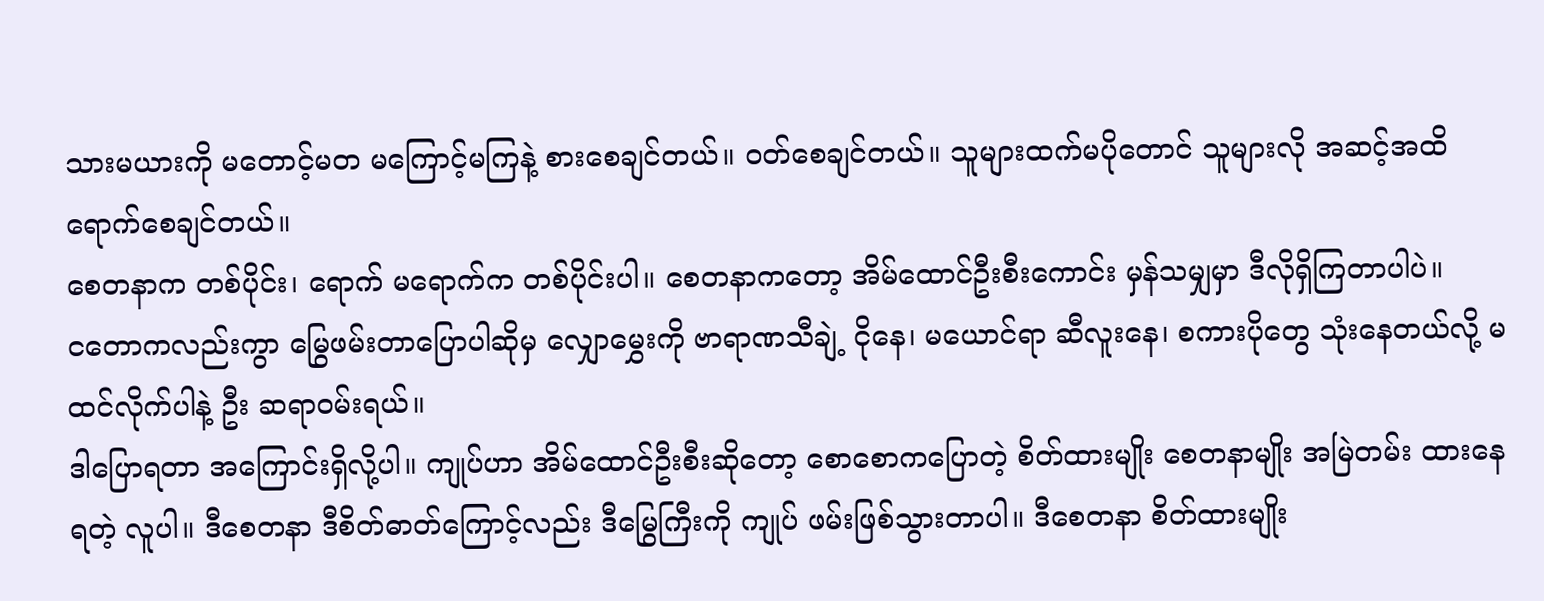သားမယားကို မတောင့်မတ မကြောင့်မကြနဲ့ စားစေချင်တယ်။ ဝတ်စေချင်တယ်။ သူများထက်မပိုတောင် သူများလို အဆင့်အထိ ရောက်စေချင်တယ်။
စေတနာက တစ်ပိုင်း၊ ရောက် မရောက်က တစ်ပိုင်းပါ။ စေတနာကတော့ အိမ်ထောင်ဦးစီးကောင်း မှန်သမျှမှာ ဒီလိုရှိကြတာပါပဲ။
ငတောကလည်းကွာ မြွေဖမ်းတာပြောပါဆိုမှ လျှောမွှေးကို ဗာရာဏသီချဲ့ ငိုနေ၊ မယောင်ရာ ဆီလူးနေ၊ စကားပိုတွေ သုံးနေတယ်လို့ မထင်လိုက်ပါနဲ့ ဦး ဆရာဝမ်းရယ်။
ဒါပြောရတာ အကြောင်းရှိလို့ပါ။ ကျုပ်ဟာ အိမ်ထောင်ဦးစီးဆိုတော့ စောစောကပြောတဲ့ စိတ်ထားမျိုး စေတနာမျိုး အမြဲတမ်း ထားနေရတဲ့ လူပါ။ ဒီစေတနာ ဒီစိတ်ဓာတ်ကြောင့်လည်း ဒီမြွေကြီးကို ကျုပ် ဖမ်းဖြစ်သွားတာပါ။ ဒီစေတနာ စိတ်ထားမျိုး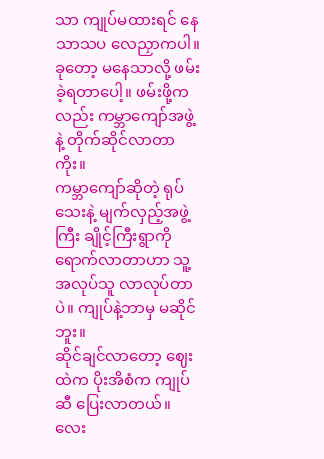သာ ကျုပ်မထားရင် နေသာသပ လေညှာကပါ။
ခုတော့ မနေသာလို့ ဖမ်းခဲ့ရတာပေါ့။ ဖမ်းဖို့ကလည်း ကမ္ဘာကျော်အဖွဲ့ နဲ့ တိုက်ဆိုင်လာတာကိုး။
ကမ္ဘာကျော်ဆိုတဲ့ ရုပ်သေးနဲ့ မျက်လှည့်အဖွဲ့ကြီး ချိုင့်ကြီးရွာကို ရောက်လာတာဟာ သူ့အလုပ်သူ လာလုပ်တာပဲ။ ကျုပ်နဲ့ဘာမှ မဆိုင်ဘူး။
ဆိုင်ချင်လာတော့ ဈေးထဲက ပိုးအိစံက ကျုပ်ဆီ ပြေးလာတယ်။ လေး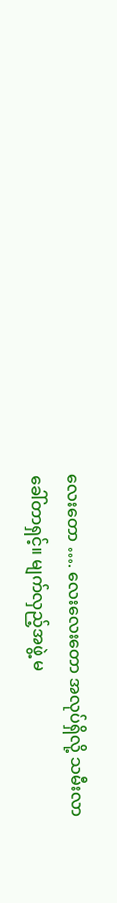လေးတော …. လေးလေးတော အလုပ်ရှိလို့ သမီးလာခေါ်တာရှင့်။ မျက်လှည့်အဖွဲ့ မ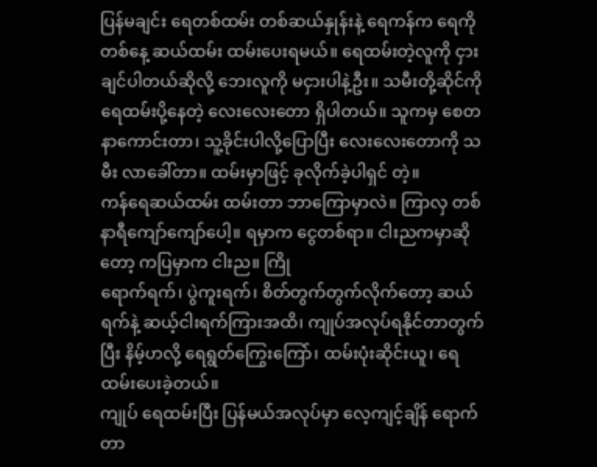ပြန်မချင်း ရေတစ်ထမ်း တစ်ဆယ်နှုန်းနဲ့ ရေကန်က ရေကို တစ်နေ့ ဆယ်ထမ်း ထမ်းပေးရမယ်။ ရေထမ်းတဲ့လူကို ငှားချင်ပါတယ်ဆိုလို့ ဘေးလူကို မငှားပါနဲ့ဦး။ သမီးတို့ဆိုင်ကို ရေထမ်းပို့နေတဲ့ လေးလေးတော ရှိပါတယ်။ သူကမှ စေတနာကောင်းတာ၊ သူ့ခိုင်းပါလို့ပြောပြီး လေးလေးတောကို သမီး လာခေါ်တာ။ ထမ်းမှာဖြင့် ခုလိုက်ခဲ့ပါရှင် တဲ့။
ကန်ရေဆယ်ထမ်း ထမ်းတာ ဘာကြောမှာလဲ။ ကြာလှ တစ်နာရီကျော်ကျော်ပေါ့။ ရမှာက ငွေတစ်ရာ။ ငါးညကမှာဆိုတော့ ကပြမှာက ငါးည။ ကြို
ရောက်ရက်၊ ပွဲကူးရက်၊ စိတ်တွက်တွက်လိုက်တော့ ဆယ်ရက်နဲ့ ဆယ့်ငါးရက်ကြားအထိ၊ ကျုပ်အလုပ်ရနိုင်တာတွက်ပြီး နိမ့်ဟလို့ ရေရွတ်ကြွေးကြော်၊ ထမ်းပုံးဆိုင်းယူ၊ ရေထမ်းပေးခဲ့တယ်။
ကျုပ် ရေထမ်းပြီး ပြန်မယ်အလုပ်မှာ လေ့ကျင့်ချိန် ရောက်တာ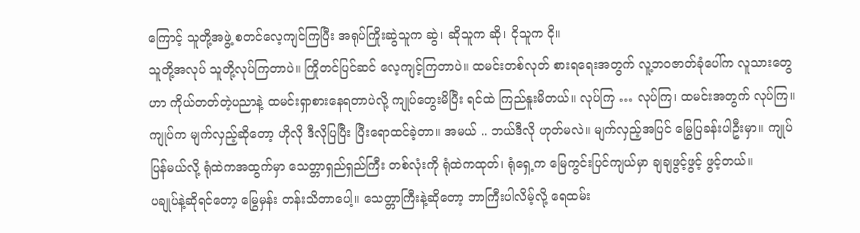ကြောင့် သူတို့အဖွဲ့ စတင်လေ့ကျင်ကြပြီး အရုပ်ကြိုးဆွဲသူက ဆွဲ၊ ဆိုသူက ဆို၊ ငိုသူက ငို။
သူတို့အလုပ် သူတို့လုပ်ကြတာပဲ။ ကြိုတင်ပြင်ဆင် လေ့ကျင့်ကြတာပဲ။ ထမင်းတစ်လုတ် စားရရေးအတွက် လူ့ဘဝဇာတ်ခုံပေါ်က လူသားတွေဟာ ကိုယ်တတ်တဲ့ပညာနဲ့ ထမင်းရှာစားနေရတာပဲလို့ ကျုပ်တွေးမိပြီး ရင်ထဲ ကြည်နူးမိတယ်။ လုပ်ကြ … လုပ်ကြ၊ ထမင်းအတွက် လုပ်ကြ။
ကျုပ်က မျက်လှည့်ဆိုတော့ ဟိုလို ဒီလိုပြပြီး ပြီးရောထင်ခဲ့တာ။ အမယ် .. ဘယ်ဒီလို ဟုတ်မလဲ။ မျက်လှည့်အပြင် မြွေပြခန်းပါဦးမှာ။ ကျုပ်ပြန်မယ်လို့ ရုံထဲကအထွက်မှာ သေတ္တာရှည်ရှည်ကြီး တစ်လုံးကို ရုံထဲကထုတ်၊ ရုံရှေ့က မြေကွင်းပြင်ကျယ်မှာ ချချဖွင့်ဖွင့် ဖွင့်တယ်။
ပချုပ်နဲ့ဆိုရင်တော့ မြွေမှန်း တန်းသိတာပေါ့။ သေတ္တာကြီးနဲ့ဆိုတော့ ဘာကြီးပါလိမ့်လို့ ရေထမ်း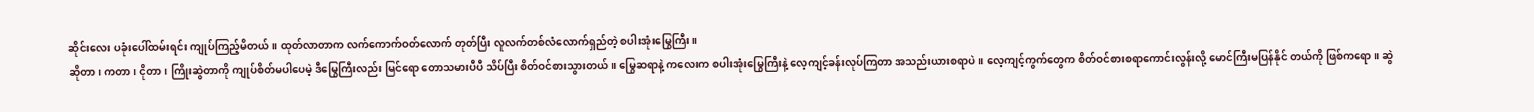ဆိုင်းလေး ပခုံးပေါ်ထမ်းရင်း ကျုပ်ကြည့်မိတယ်။ ထုတ်လာတာက လက်ကောက်ဝတ်လောက် တုတ်ပြီး လူလက်တစ်လံလောက်ရှည်တဲ့ စပါးအုံးမြွေကြီး။
ဆိုတာ၊ ကတာ၊ ငိုတာ၊ ကြိုးဆွဲတာကို ကျုပ်စိတ်မပါပေမဲ့ ဒီမြွေကြီးလည်း မြင်ရော တောသမားပီပီ သိပ်ပြီး စိတ်ဝင်စားသွားတယ်။ မြွေဆရာနဲ့ ကလေးက စပါးအုံးမြွေကြီးနဲ့ လေ့ကျင့်ခန်းလုပ်ကြတာ အသည်းယားစရာပဲ။ လေ့ကျင့်ကွက်တွေက စိတ်ဝင်စားစရာကောင်းလွန်းလို့ မောင်ကြီးမပြန်နိုင် တယ်ကို ဖြစ်ကရော။ ဆွဲ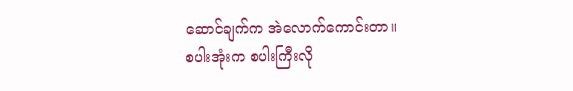ဆောင်ချက်က အဲလောက်ကောင်းတာ။
စပါးအုံးက စပါးကြီးလို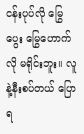ငန်းပုပ်လို မြွေပွေး မြွေဟောက်လို မရိုင်းဘူး။ လူနဲ့နီးစပ်တယ် ပြောရ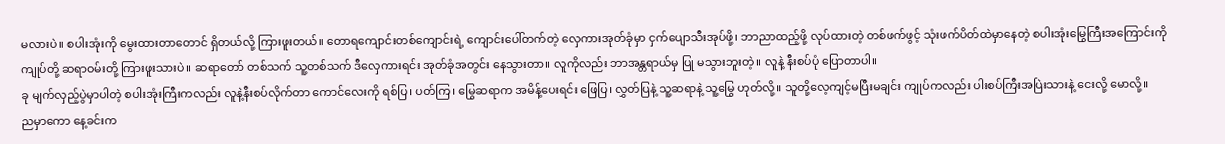မလားပဲ။ စပါးအုံးကို မွေးထားတာတောင် ရှိတယ်လို့ ကြားဖူးတယ်။ တောရကျောင်းတစ်ကျောင်းရဲ့ ကျောင်းပေါ်တက်တဲ့ လှေကားအုတ်ခုံမှာ ငှက်ပျောသီးအုပ်ဖို့၊ ဘာညာထည့်ဖို့ လုပ်ထားတဲ့ တစ်ဖက်ဖွင့် သုံးဖက်ပိတ်ထဲမှာနေတဲ့ စပါးအုံးမြွေကြီးအကြောင်းကို ကျုပ်တို့ ဆရာဝမ်းတို့ ကြားဖူးသားပဲ။ ဆရာတော် တစ်သက် သူ့တစ်သက် ဒီလှေကားရင်း အုတ်ခုံအတွင်း နေသွားတာ။ လူကိုလည်း ဘာအန္တရာယ်မှ ပြု မသွားဘူးတဲ့။ လူနဲ့ နီးစပ်ပုံ ပြောတာပါ။
ခု မျက်လှည့်ပွဲမှာပါတဲ့ စပါးအုံးကြီးကလည်း လူနဲ့နီးစပ်လိုက်တာ ကောင်လေးကို ရစ်ပြ၊ ပတ်ကြ၊ မြွေဆရာက အမိန့်ပေးရင်း ဖြေပြ၊ လွှတ်ပြနဲ့ သူ့ဆရာနဲ့ သူ့မြွေ ဟုတ်လို့။ သူတို့လေ့ကျင့်မပြီးမချင်း ကျုပ်ကလည်း ပါးစပ်ကြီးအပြဲးသားနဲ့ ငေးလို့ မောလို့။
ညမှာကော နေ့ခင်းက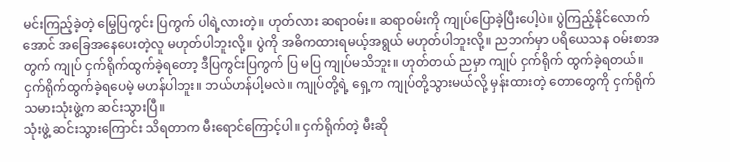မင်းကြည့်ခဲ့တဲ့ မြွေပြကွင်း ပြကွက် ပါရဲ့လားတဲ့။ ဟုတ်လား ဆရာဝမ်း။ ဆရာဝမ်းကို ကျုပ်ပြောခဲ့ပြီးပေါ့ပဲ။ ပွဲကြည့်နိုင်လောက်အောင် အခြေအနေပေးတဲ့လူ မဟုတ်ပါဘူးလို့။ ပွဲကို အဓိကထားရမယ့်အရွယ် မဟုတ်ပါဘူးလို့။ ညဘက်မှာ ပရိယေသန ဝမ်းစာအတွက် ကျုပ် ငှက်ရိုက်ထွက်ခဲ့ရတော့ ဒီပြကွင်းပြကွက် ပြ မပြ ကျုပ်မသိဘူး။ ဟုတ်တယ် ညမှာ ကျုပ် ငှက်ရိုက် ထွက်ခဲ့ရတယ်။
ငှက်ရိုက်ထွက်ခဲ့ရပေမဲ့ မဟန်ပါဘူး။ ဘယ်ဟန်ပါ့မလဲ။ ကျုပ်တို့ရဲ့ ရှေ့က ကျုပ်တို့သွားမယ်လို့ မှန်းထားတဲ့ တောတွေကို ငှက်ရိုက်သမားသုံးဖွဲ့က ဆင်းသွားပြီ။
သုံးဖွဲ့ ဆင်းသွားကြောင်း သိရတာက မီးရောင်ကြောင့်ပါ။ ငှက်ရိုက်တဲ့ မီးဆို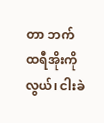တာ ဘက်ထရီအိုးကိုလွယ်၊ ငါးခဲ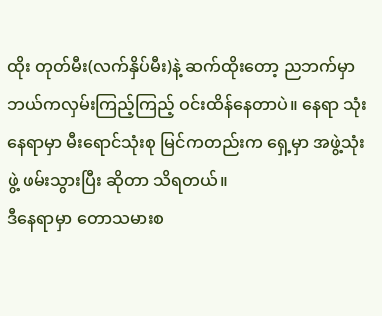ထိုး တုတ်မီး(လက်နှိပ်မီး)နဲ့ ဆက်ထိုးတော့ ညဘက်မှာ ဘယ်ကလှမ်းကြည့်ကြည့် ဝင်းထိန်နေတာပဲ။ နေရာ သုံးနေရာမှာ မီးရောင်သုံးစု မြင်ကတည်းက ရှေ့မှာ အဖွဲ့သုံးဖွဲ့ ဖမ်းသွားပြီး ဆိုတာ သိရတယ်။
ဒီနေရာမှာ တောသမားစ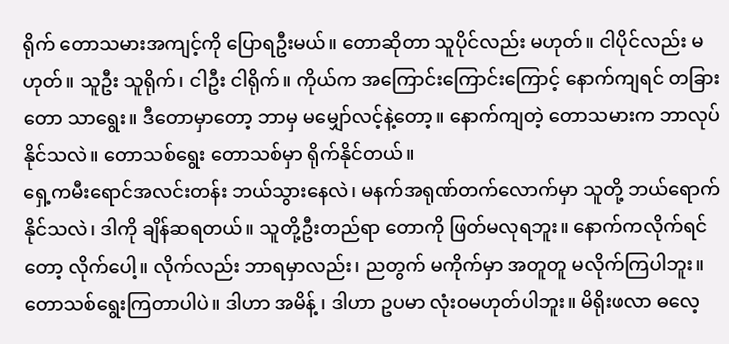ရိုက် တောသမားအကျင့်ကို ပြောရဦးမယ်။ တောဆိုတာ သူပိုင်လည်း မဟုတ်။ ငါပိုင်လည်း မဟုတ်။ သူဦး သူရိုက်၊ ငါဦး ငါရိုက်။ ကိုယ်က အကြောင်းကြောင်းကြောင့် နောက်ကျရင် တခြားတော သာရွေး။ ဒီတောမှာတော့ ဘာမှ မမျှော်လင့်နဲ့တော့။ နောက်ကျတဲ့ တောသမားက ဘာလုပ်နိုင်သလဲ။ တောသစ်ရွေး တောသစ်မှာ ရိုက်နိုင်တယ်။
ရှေ့ကမီးရောင်အလင်းတန်း ဘယ်သွားနေလဲ၊ မနက်အရုဏ်တက်လောက်မှာ သူတို့ ဘယ်ရောက်နိုင်သလဲ၊ ဒါကို ချိန်ဆရတယ်။ သူတို့ဦးတည်ရာ တောကို ဖြတ်မလုရဘူး။ နောက်ကလိုက်ရင်တော့ လိုက်ပေါ့။ လိုက်လည်း ဘာရမှာလည်း၊ ညတွက် မကိုက်မှာ အတူတူ မလိုက်ကြပါဘူး။
တောသစ်ရွေးကြတာပါပဲ။ ဒါဟာ အမိန့် ၊ ဒါဟာ ဥပမာ လုံးဝမဟုတ်ပါဘူး။ မိရိုးဖလာ ဓလေ့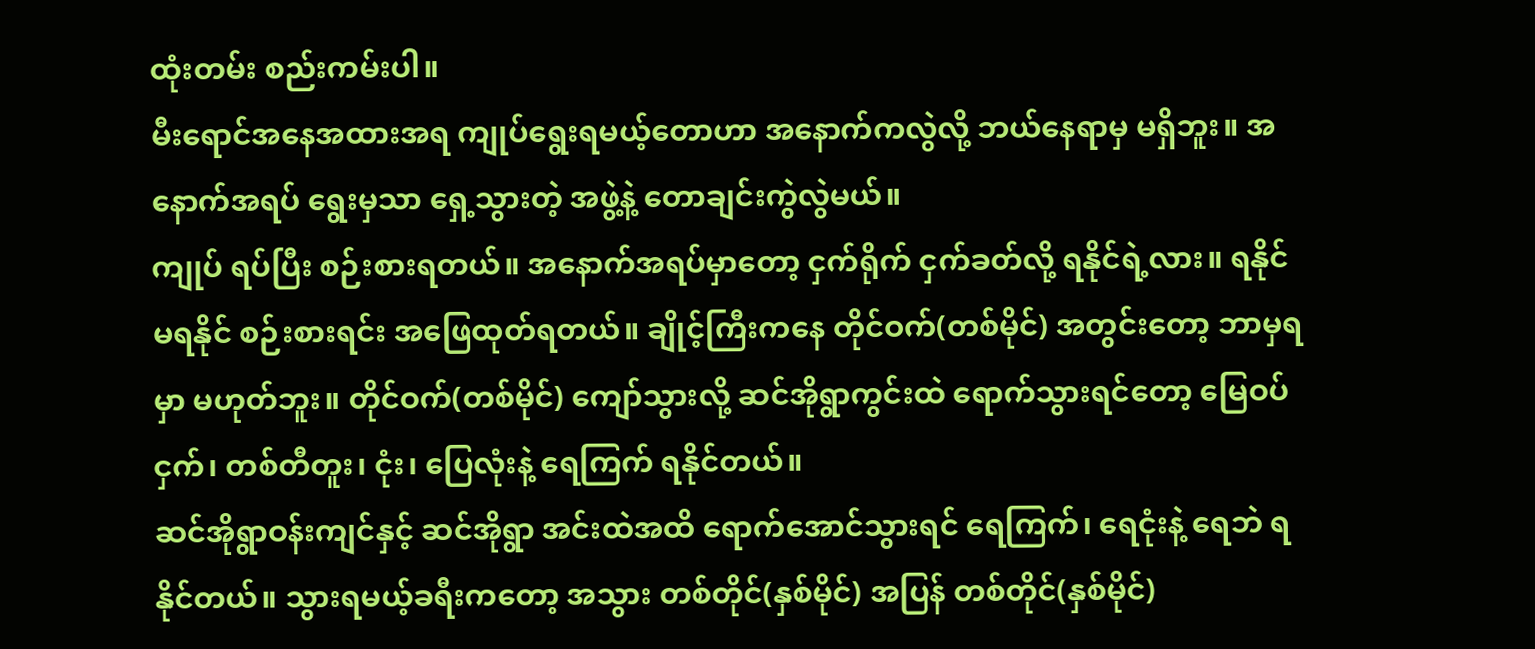ထုံးတမ်း စည်းကမ်းပါ။
မီးရောင်အနေအထားအရ ကျုပ်ရွေးရမယ့်တောဟာ အနောက်ကလွဲလို့ ဘယ်နေရာမှ မရှိဘူး။ အနောက်အရပ် ရွေးမှသာ ရှေ့သွားတဲ့ အဖွဲ့နဲ့ တောချင်းကွဲလွဲမယ်။
ကျုပ် ရပ်ပြီး စဉ်းစားရတယ်။ အနောက်အရပ်မှာတော့ ငှက်ရိုက် ငှက်ခတ်လို့ ရနိုင်ရဲ့လား။ ရနိုင် မရနိုင် စဉ်းစားရင်း အဖြေထုတ်ရတယ်။ ချိုင့်ကြီးကနေ တိုင်ဝက်(တစ်မိုင်) အတွင်းတော့ ဘာမှရမှာ မဟုတ်ဘူး။ တိုင်ဝက်(တစ်မိုင်) ကျော်သွားလို့ ဆင်အိုရွာကွင်းထဲ ရောက်သွားရင်တော့ မြေဝပ်ငှက်၊ တစ်တီတူး၊ ငုံး၊ ပြေလုံးနဲ့ ရေကြက် ရနိုင်တယ်။
ဆင်အိုရွာဝန်းကျင်နှင့် ဆင်အိုရွာ အင်းထဲအထိ ရောက်အောင်သွားရင် ရေကြက်၊ ရေငုံးနဲ့ ရေဘဲ ရနိုင်တယ်။ သွားရမယ့်ခရီးကတော့ အသွား တစ်တိုင်(နှစ်မိုင်) အပြန် တစ်တိုင်(နှစ်မိုင်)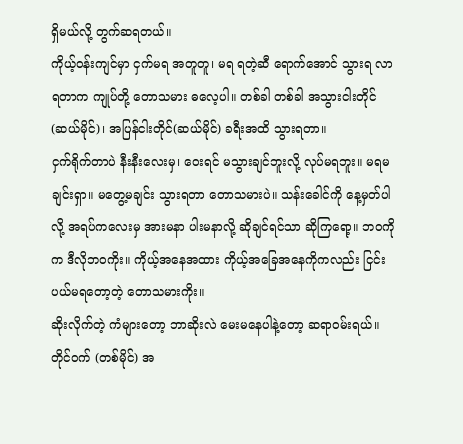ရှိမယ်လို့ တွက်ဆရတယ်။
ကိုယ့်ဝန်းကျင်မှာ ငှက်မရ အတူတူ၊ မရ ရတဲ့ဆီ ရောက်အောင် သွားရ လာရတာက ကျုပ်တို့ တောသမား ဓလေ့ပါ။ တစ်ခါ တစ်ခါ အသွားငါးတိုင် (ဆယ်မိုင်)၊ အပြန်ငါးတိုင်(ဆယ်မိုင်) ခရီးအထိ သွားရတာ။
ငှက်ရိုက်တာပဲ နီးနီးလေးမှ၊ ဝေးရင် မသွားချင်ဘူးလို့ လုပ်မရဘူး။ မရမချင်းရှာ။ မတွေ့မချင်း သွားရတာ တောသမားပဲ။ သန်းခေါင်ကို နေ့မှတ်ပါလို့ အရပ်ကလေးမှ အားမနာ ပါးမနာလို့ ဆိုချင်ရင်သာ ဆိုကြရော့။ ဘဝကိုက ဒီလိုဘဝကိုး။ ကိုယ့်အနေအထား ကိုယ့်အခြေအနေကိုကလည်း ငြင်းပယ်မရတော့တဲ့ တောသမားကိုး။
ဆိုးလိုက်တဲ့ ကံများတော့ ဘာဆိုးလဲ မေးမနေပါနဲ့တော့ ဆရာဝမ်းရယ်။ တိုင်ဝက် (တစ်မိုင်) အ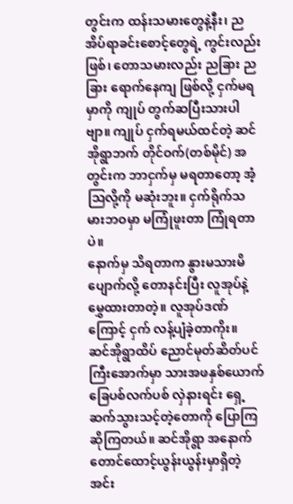တွင်းက ထန်းသမားတွေနဲ့နီး၊ ညအိပ်ရာခင်းစောင့်တွေရဲ့ ကွင်းလည်းဖြစ်၊ တောသမားလည်း ညခြား ညခြား ရောက်နေကျ ဖြစ်လို့ ငှက်မရမှာကို ကျုပ် တွက်ဆပြီးသားပါဗျာ။ ကျုပ် ငှက်ရမယ်ထင်တဲ့ ဆင်အိုရွာဘက် တိုင်ဝက်(တစ်မိုင်) အတွင်းက ဘာငှက်မှ မရတာတော့ အံ့သြလို့ကို မဆုံးဘူး။ ငှက်ရိုက်သမားဘဝမှာ မကြုံဖူးတာ ကြုံရတာပဲ။
နောက်မှ သိရတာက နွားမသားမိပျောက်လို့ တောနင်းပြီး လူအုပ်နဲ့ မွှေထားတာတဲ့။ လူအုပ်ဒဏ်ကြောင့် ငှက် လန့်ပျံခဲ့တာကိုး။
ဆင်အိုရွာထိပ် ညောင်မုတ်ဆိတ်ပင်ကြီးအောက်မှာ သားအဖနှစ်ယောက် ခြေပစ်လက်ပစ် လှဲနားရင်း ရှေ့ဆက်သွားသင့်တဲ့တောကို ပြောကြ ဆိုကြတယ်။ ဆင်အိုရွာ အနောက်တောင်ထောင့်ယွန်းယွန်းမှာရှိတဲ့ အင်း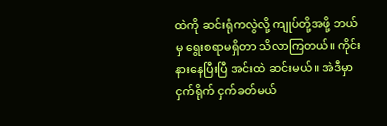ထဲကို ဆင်းရုံကလွဲလို့ ကျုပ်တို့အဖို့ ဘယ်မှ ရွေးစရာမရှိတာ သိလာကြတယ်။ ကိုင်း နားနေပြီးပြီ အင်းထဲ ဆင်းမယ်။ အဲဒီမှာ ငှက်ရိုက် ငှက်ခတ်မယ်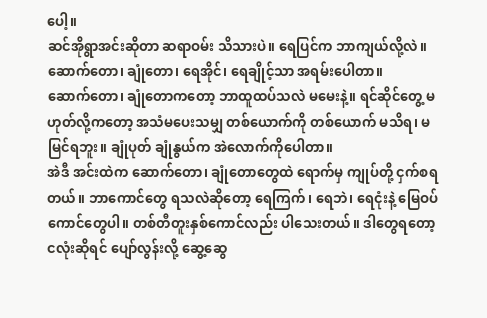ပေါ့။
ဆင်အိုရွာအင်းဆိုတာ ဆရာဝမ်း သိသားပဲ။ ရေပြင်က ဘာကျယ်လို့လဲ။ ဆောက်တော၊ ချုံတော၊ ရေအိုင်၊ ရေချိုင့်သာ အရမ်းပေါတာ။
ဆောက်တော၊ ချုံတောကတော့ ဘာထူထပ်သလဲ မမေးနဲ့။ ရင်ဆိုင်တွေ့ မဟုတ်လို့ကတော့ အသံမပေးသမျှ တစ်ယောက်ကို တစ်ယောက် မသိရ၊ မမြင်ရဘူး။ ချုံပုတ် ချုံနွယ်က အဲလောက်ကိုပေါတာ။
အဲဒီ အင်းထဲက ဆောက်တော၊ ချုံတောတွေထဲ ရောက်မှ ကျုပ်တို့ ငှက်စရတယ်။ ဘာကောင်တွေ ရသလဲဆိုတော့ ရေကြက်၊ ရေဘဲ၊ ရေငုံးနဲ့ မြေဝပ်ကောင်တွေပါ။ တစ်တီတူးနှစ်ကောင်လည်း ပါသေးတယ်။ ဒါတွေရတော့ ငလုံးဆိုရင် ပျော်လွန်းလို့ ဆွေ့ဆွေ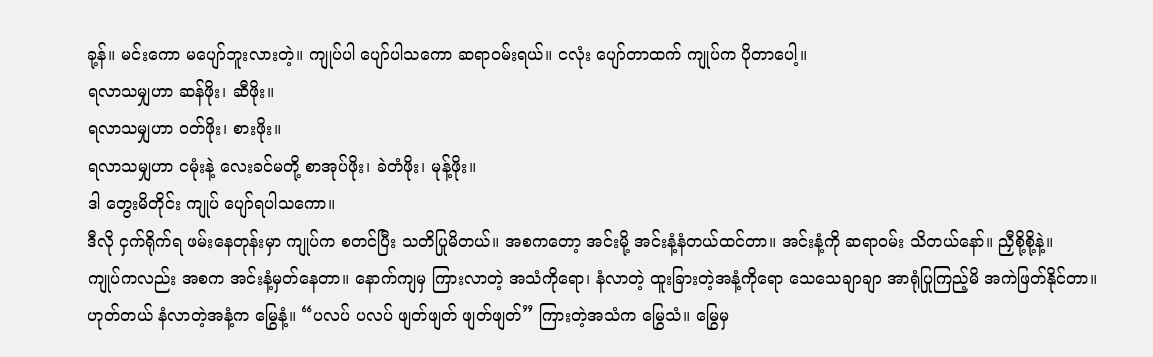ခု့န်။ မင်းကော မပျော်ဘူးလားတဲ့။ ကျုပ်ပါ ပျော်ပါသကော ဆရာဝမ်းရယ်။ ငလုံး ပျော်တာထက် ကျုပ်က ပိုတာပေါ့။
ရလာသမျှဟာ ဆန်ဖိုး၊ ဆီဖိုး။
ရလာသမျှဟာ ဝတ်ဖိုး၊ စားဖိုး။
ရလာသမျှဟာ ငမုံးနဲ့ လေးခင်မတို့ စာအုပ်ဖိုး၊ ခဲတံဖိုး၊ မုန့်ဖိုး။
ဒါ တွေးမိတိုင်း ကျုပ် ပျော်ရပါသကော။
ဒီလို ငှက်ရိုက်ရ ဖမ်းနေတုန်းမှာ ကျုပ်က စတင်ပြီး သတိပြုမိတယ်။ အစကတော့ အင်းမို့ အင်းနံ့နံတယ်ထင်တာ။ အင်းနံ့ကို ဆရာဝမ်း သိတယ်နော်။ ညှီစို့စို့နဲ့။
ကျုပ်ကလည်း အစက အင်းနံ့မှတ်နေတာ။ နောက်ကျမှ ကြားလာတဲ့ အသံကိုရော၊ နံလာတဲ့ ထူးခြားတဲ့အနံ့ကိုရော သေသေချာချာ အာရုံပြုကြည့်မိ အကဲဖြတ်နိုင်တာ။ ဟုတ်တယ် နံလာတဲ့အနံ့က မြွေနံ့။ “ပလပ် ပလပ် ဖျတ်ဖျတ် ဖျတ်ဖျတ်” ကြားတဲ့အသံက မြွေသံ။ မြွေမှ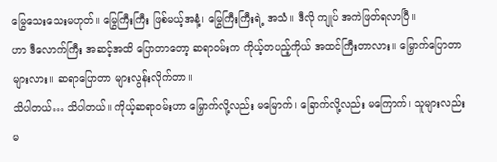မြွေသေးသေးမဟုတ်။ မြွေကြီးကြီး ဖြစ်မယ့်အနံ့၊ မြွေကြီးကြီးရဲ့ အသံ။ ဒီလို ကျုပ် အကဲဖြတ်ရလာပြီ။
ဟာ ဒီလောက်ကြီး အဆင့်အထိ ပြောတာတော့ ဆရာဝမ်းက ကိုယ့်တပည့်ကိုယ် အထင်ကြီးတာလား။ မြှောက်ပြောတာများလား။ ဆရာပြောတာ များလွန်းလိုက်တာ။
သိပါတယ်… သိပါတယ်။ ကိုယ့်ဆရာဝမ်းဟာ မြှောက်လို့လည်း မမြောက်၊ ခြောက်လို့လည်း မကြောက်၊ သူများလည်း မ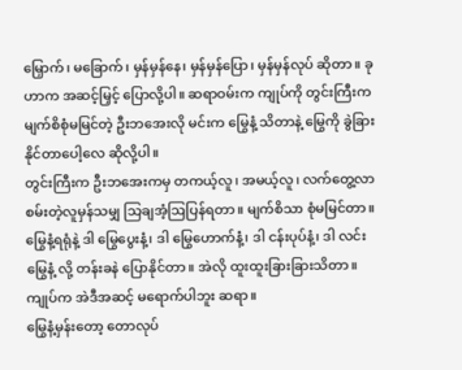မြှောက်၊ မခြောက်၊ မှန်မှန်နေ၊ မှန်မှန်ပြော၊ မှန်မှန်လုပ် ဆိုတာ။ ခုဟာက အဆင့်မြှင့် ပြောလို့ပါ။ ဆရာဝမ်းက ကျုပ်ကို တွင်းကြီးက မျက်စိစုံမမြင်တဲ့ ဦးဘအေးလို မင်းက မြွေနံ့ သိတာနဲ့ မြွေကို ခွဲခြားနိုင်တာပေါ့လေ ဆိုလို့ပါ။
တွင်းကြီးက ဦးဘအေးကမှ တကယ့်လူ၊ အမယ့်လူ၊ လက်တွေ့လာစမ်းတဲ့လူမှန်သမျှ သြချအံ့ဩပြန်ရတာ။ မျက်စိသာ စုံမမြင်တာ။ မြွေနံ့ရရုံနဲ့ ဒါ မြွေပွေးနံ့၊ ဒါ မြွေဟောက်နံ့၊ ဒါ ငန်းပုပ်နံ့၊ ဒါ လင်းမြွေနံ့ လို့ တန်းခနဲ ပြောနိုင်တာ။ အဲလို ထူးထူးခြားခြားသိတာ။ ကျုပ်က အဲဒီအဆင့် မရောက်ပါဘူး ဆရာ။
မြွေနံ့မှန်းတော့ တောလုပ်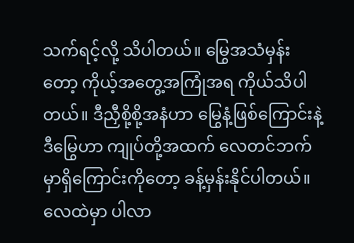သက်ရင့်လို့ သိပါတယ်။ မြွေအသံမှန်းတော့ ကိုယ့်အတွေ့အကြုံအရ ကိုယ်သိပါတယ်။ ဒီညှီစို့စို့အနံဟာ မြွေနံ့ဖြစ်ကြောင်းနဲ့ ဒီမြွေဟာ ကျုပ်တို့အထက် လေတင်ဘက်မှာရှိကြောင်းကိုတော့ ခန့်မှန်းနိုင်ပါတယ်။
လေထဲမှာ ပါလာ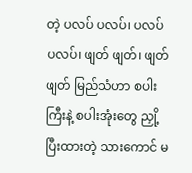တဲ့ ပလပ် ပလပ်၊ ပလပ် ပလပ်၊ ဖျတ် ဖျတ်၊ ဖျတ် ဖျတ် မြည်သံဟာ စပါးကြီးနဲ့ စပါးအုံးတွေ ညှို့ပြီးထားတဲ့ သားကောင် မ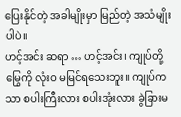ပြေးနိုင်တဲ့ အခါမျိုးမှာ မြည်တဲ့ အသံမျိုးပါပဲ။
ဟင့်အင်း ဆရာ … ဟင့်အင်း၊ ကျုပ်တို့ မြွေကို လုံးဝ မမြင်ရသေးဘူး။ ကျုပ်ကသာ စပါးကြီးလား စပါးအုံးလား ခွဲခြားမ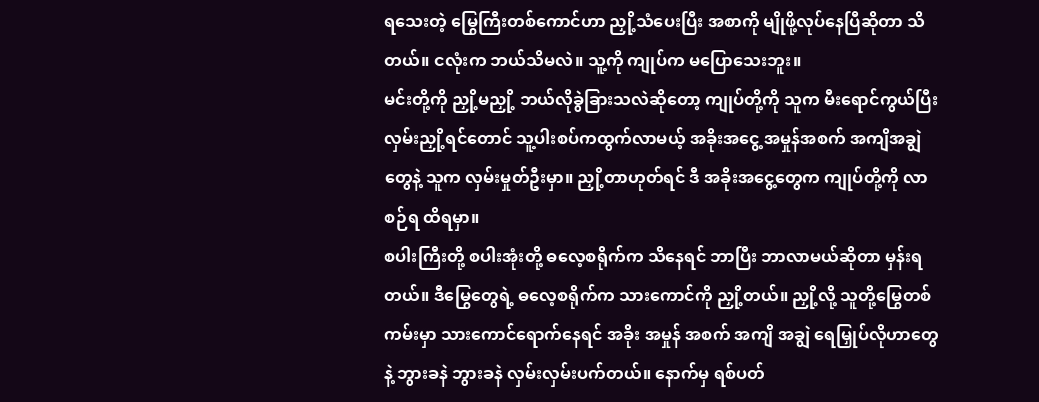ရသေးတဲ့ မြွေကြီးတစ်ကောင်ဟာ ညှို့သံပေးပြီး အစာကို မျိုဖို့လုပ်နေပြီဆိုတာ သိတယ်။ ငလုံးက ဘယ်သိမလဲ။ သူ့ကို ကျုပ်က မပြောသေးဘူး။
မင်းတို့ကို ညှို့မညှို့ ဘယ်လိုခွဲခြားသလဲဆိုတော့ ကျုပ်တို့ကို သူက မီးရောင်ကွယ်ပြီး လှမ်းညှို့ရင်တောင် သူ့ပါးစပ်ကထွက်လာမယ့် အခိုးအငွေ့ အမှုန်အစက် အကျိအချွဲတွေနဲ့ သူက လှမ်းမှုတ်ဦးမှာ။ ညှို့တာဟုတ်ရင် ဒီ အခိုးအငွေ့တွေက ကျုပ်တို့ကို လာစဉ်ရ ထိရမှာ။
စပါးကြီးတို့ စပါးအုံးတို့ ဓလေ့စရိုက်က သိနေရင် ဘာပြီး ဘာလာမယ်ဆိုတာ မှန်းရတယ်။ ဒီမြွေတွေရဲ့ ဓလေ့စရိုက်က သားကောင်ကို ညှို့တယ်။ ညှို့လို့ သူတို့မြွေတစ်ကမ်းမှာ သားကောင်ရောက်နေရင် အခိုး အမှုန် အစက် အကျိ အချွဲ ရေမြှုပ်လိုဟာတွေနဲ့ ဘွားခနဲ ဘွားခနဲ လှမ်းလှမ်းပက်တယ်။ နောက်မှ ရစ်ပတ်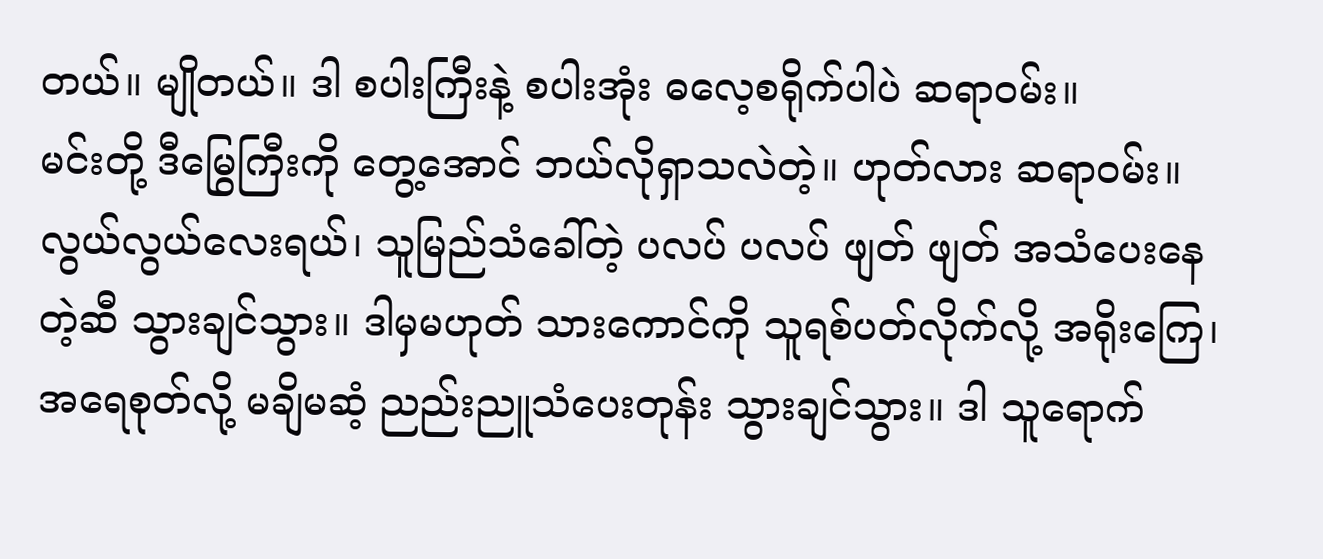တယ်။ မျိုတယ်။ ဒါ စပါးကြီးနဲ့ စပါးအုံး ဓလေ့စရိုက်ပါပဲ ဆရာဝမ်း။
မင်းတို့ ဒီမြွေကြီးကို တွေ့အောင် ဘယ်လိုရှာသလဲတဲ့။ ဟုတ်လား ဆရာဝမ်း။ လွယ်လွယ်လေးရယ်၊ သူမြည်သံခေါ်တဲ့ ပလပ် ပလပ် ဖျတ် ဖျတ် အသံပေးနေတဲ့ဆီ သွားချင်သွား။ ဒါမှမဟုတ် သားကောင်ကို သူရစ်ပတ်လိုက်လို့ အရိုးကြေ၊ အရေစုတ်လို့ မချိမဆံ့ ညည်းညူသံပေးတုန်း သွားချင်သွား။ ဒါ သူရောက်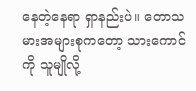နေတဲ့နေရာ ရှာနည်းပဲ။ တောသမားအများစုကတော့ သားကောင်ကို သူမျိုလို့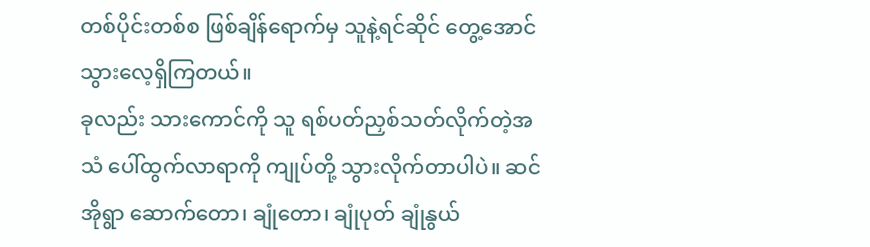တစ်ပိုင်းတစ်စ ဖြစ်ချိန်ရောက်မှ သူနဲ့ရင်ဆိုင် တွေ့အောင် သွားလေ့ရှိကြတယ်။
ခုလည်း သားကောင်ကို သူ ရစ်ပတ်ညှစ်သတ်လိုက်တဲ့အသံ ပေါ်ထွက်လာရာကို ကျုပ်တို့ သွားလိုက်တာပါပဲ။ ဆင်အိုရွာ ဆောက်တော၊ ချုံတော၊ ချုံပုတ် ချုံနွယ်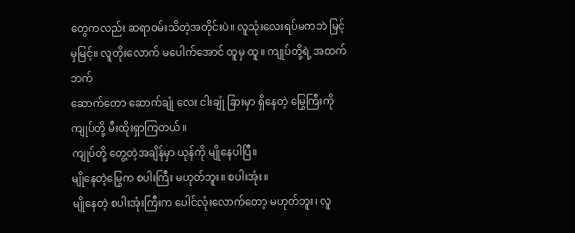တွေကလည်း ဆရာဝမ်းသိတဲ့အတိုင်းပဲ။ လူသုံးလေးရပ်မကဘဲ မြင့်မှမြင့်။ လူတိုးလောက် မပေါက်အောင် ထူမှ ထူ။ ကျုပ်တို့ရဲ့ အထက်ဘက်
ဆောက်တော ဆောက်ချုံ လေး ငါးချုံ ခြားမှာ ရှိနေတဲ့ မြွေကြီးကို ကျုပ်တို့ မီးထိုးရှာကြတယ်။
ကျုပ်တို့ တွေ့တဲ့အချိန်မှာ ယုန်ကို မျိုနေပါပြီ။
မျိုနေတဲ့မြွေက စပါးကြီး မဟုတ်ဘူး။ စပါးအုံး။
မျိုနေတဲ့ စပါးအုံးကြီးက ပေါင်လုံးလောက်တော့ မဟုတ်ဘူး၊ လူ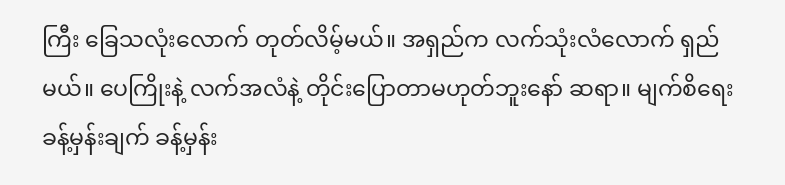ကြီး ခြေသလုံးလောက် တုတ်လိမ့်မယ်။ အရှည်က လက်သုံးလံလောက် ရှည်မယ်။ ပေကြိုးနဲ့ လက်အလံနဲ့ တိုင်းပြောတာမဟုတ်ဘူးနော် ဆရာ။ မျက်စိရေး ခန့်မှန်းချက် ခန့်မှန်း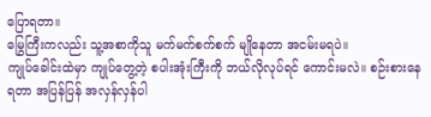ပြောရတာ။
မြွေကြီးကလည်း သူ့အစာကိုသူ မက်မက်စက်စက် မျိုနေတာ အငမ်းမရပဲ။
ကျုပ်ခေါင်းထဲမှာ ကျုပ်တွေ့တဲ့ စပါးအုံးကြီးကို ဘယ်လိုလုပ်ရင် ကောင်းမလဲ။ စဉ်းစားနေရတာ အပြန်ပြန် အလှန်လှန်ပါ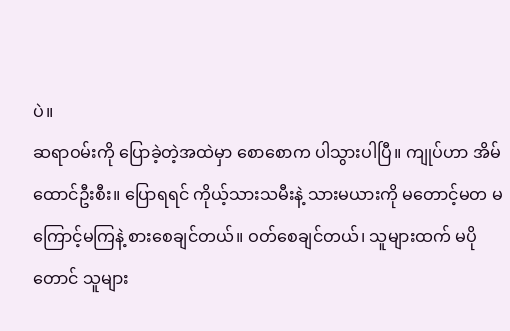ပဲ။
ဆရာဝမ်းကို ပြောခဲ့တဲ့အထဲမှာ စောစောက ပါသွားပါပြီ။ ကျုပ်ဟာ အိမ်ထောင်ဦးစီး။ ပြောရရင် ကိုယ့်သားသမီးနဲ့ သားမယားကို မတောင့်မတ မကြောင့်မကြနဲ့ စားစေချင်တယ်။ ဝတ်စေချင်တယ်၊ သူများထက် မပိုတောင် သူများ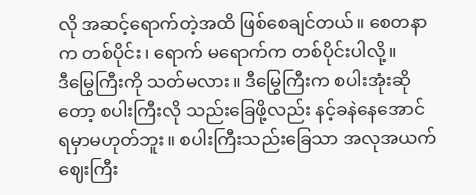လို အဆင့်ရောက်တဲ့အထိ ဖြစ်စေချင်တယ်။ စေတနာက တစ်ပိုင်း၊ ရောက် မရောက်က တစ်ပိုင်းပါလို့။
ဒီမြွေကြီးကို သတ်မလား။ ဒီမြွေကြီးက စပါးအုံးဆိုတော့ စပါးကြီးလို သည်းခြေဖို့လည်း နင့်ခနဲနေအောင် ရမှာမဟုတ်ဘူး။ စပါးကြီးသည်းခြေသာ အလုအယက် ဈေးကြီး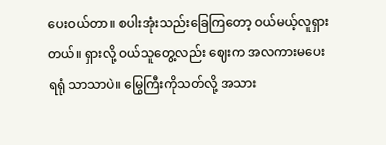ပေးဝယ်တာ။ စပါးအုံးသည်းခြေကြတော့ ဝယ်မယ့်လူရှားတယ်။ ရှားလို့ ဝယ်သူတွေ့လည်း ဈေးက အလကားမပေးရရုံ သာသာပဲ။ မြွေကြီးကိုသတ်လို့ အသား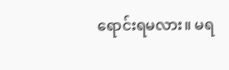ရောင်းရမလား။ မရ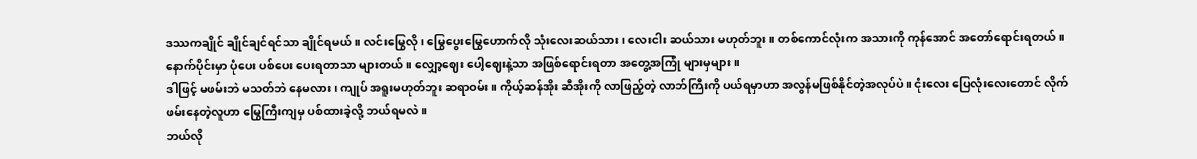ဒဿကချိုင် ချိုင်ချင်ရင်သာ ချိုင်ရမယ်။ လင်းမြွေလို၊ မြွေပွေးမြွေဟောက်လို သုံးလေးဆယ်သား၊ လေးငါး ဆယ်သား မဟုတ်ဘူး။ တစ်ကောင်လုံးက အသားကို ကုန်အောင် အတော်ရောင်းရတယ်။ နောက်ပိုင်းမှာ ပုံပေး ပစ်ပေး ပေးရတာသာ များတယ်။ လျှော့ဈေး ပေါ့ဈေးနဲ့သာ အဖြစ်ရောင်းရတာ အတွေ့အကြုံ များမှများ။
ဒါဖြင့် မဖမ်းဘဲ မသတ်ဘဲ နေမလား၊ ကျုပ် အရူးမဟုတ်ဘူး ဆရာဝမ်း။ ကိုယ့်ဆန်အိုး ဆီအိုးကို လာဖြည့်တဲ့ လာဘ်ကြီးကို ပယ်ရမှာဟာ အလွန်မဖြစ်နိုင်တဲ့အလုပ်ပဲ။ ငုံးလေး ပြေလုံးလေးတောင် လိုက်ဖမ်းနေတဲ့လူဟာ မြွေကြီးကျမှ ပစ်ထားခဲ့လို့ ဘယ်ရမလဲ။
ဘယ်လို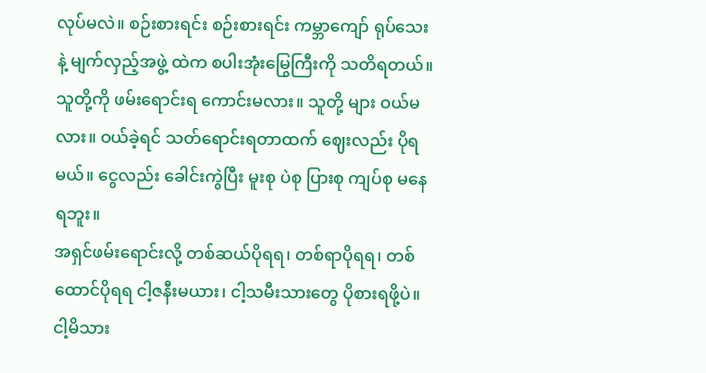လုပ်မလဲ။ စဉ်းစားရင်း စဉ်းစားရင်း ကမ္ဘာကျော် ရုပ်သေးနဲ့ မျက်လှည့်အဖွဲ့ ထဲက စပါးအုံးမြွေကြီးကို သတိရတယ်။ သူတို့ကို ဖမ်းရောင်းရ ကောင်းမလား။ သူတို့ များ ဝယ်မလား။ ဝယ်ခဲ့ရင် သတ်ရောင်းရတာထက် ဈေးလည်း ပိုရမယ်။ ငွေလည်း ခေါင်းကွဲပြီး မူးစု ပဲစု ပြားစု ကျပ်စု မနေရဘူး။
အရှင်ဖမ်းရောင်းလို့ တစ်ဆယ်ပိုရရ၊ တစ်ရာပိုရရ၊ တစ်ထောင်ပိုရရ ငါ့ဇနီးမယား၊ ငါ့သမီးသားတွေ ပိုစားရဖို့ပဲ။ ငါ့မိသား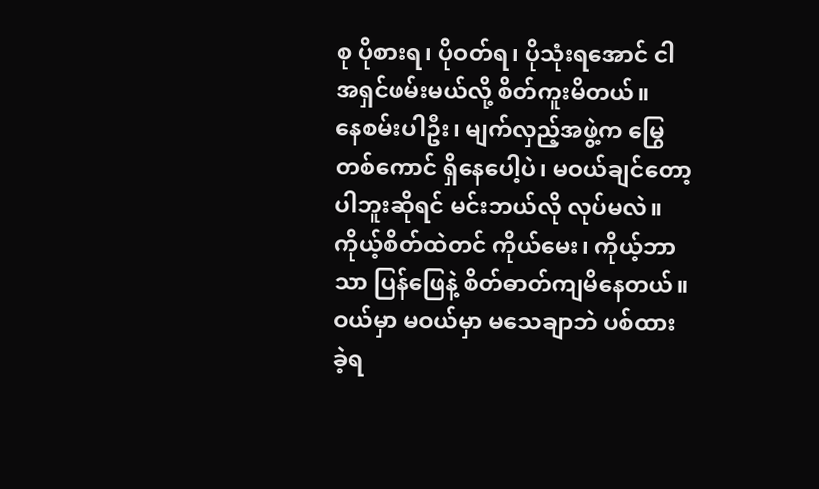စု ပိုစားရ၊ ပိုဝတ်ရ၊ ပိုသုံးရအောင် ငါ အရှင်ဖမ်းမယ်လို့ စိတ်ကူးမိတယ်။
နေစမ်းပါဦး၊ မျက်လှည့်အဖွဲ့က မြွေတစ်ကောင် ရှိနေပေါ့ပဲ၊ မဝယ်ချင်တော့ပါဘူးဆိုရင် မင်းဘယ်လို လုပ်မလဲ။ ကိုယ့်စိတ်ထဲတင် ကိုယ်မေး၊ ကိုယ့်ဘာသာ ပြန်ဖြေနဲ့ စိတ်ဓာတ်ကျမိနေတယ်။ ဝယ်မှာ မဝယ်မှာ မသေချာဘဲ ပစ်ထားခဲ့ရ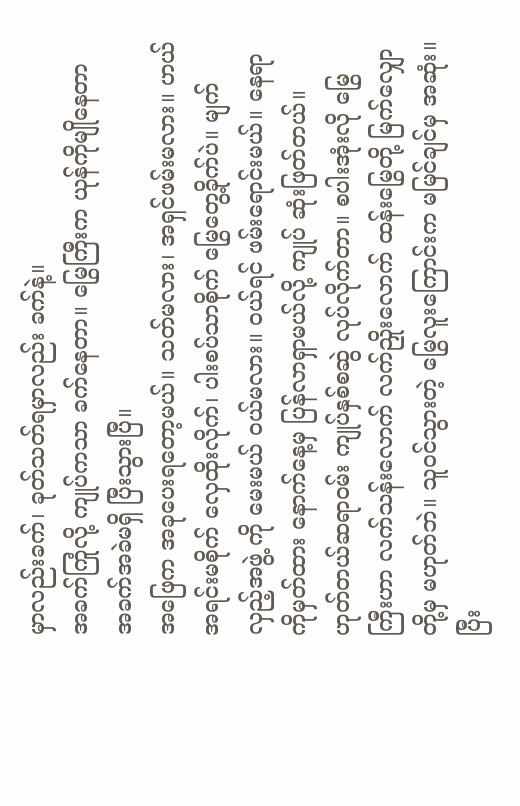မှာလည်းခက်၊ ခုတ်သတ်ရမှာလည်း ခက်နဲ့။
အခက်ကြုံလို့ ကျုပ်ကသာ ခက်နေတာ။ မြွေကြီးက ယုန်ကိုမျိုနေတာ အခက်အခဲမရှိ ပြီးသွားပြီ။
အဖြေက အခုပေးရတော့မယ်။ သတ်မလား၊ အရှင်ဖမ်းမလား။ ဟယ် အရင်းမစိုက် လှေထိုးလိုက်၊ ပါးစပ်သာစိုက် မြွေတွေ့ခိုက်ပဲ။ မျက်လှည့်အဖွဲ့ ကို မေးမယ် ဝယ်မလား။ ဝယ်ရင် ဖမ်းရောင်းမယ်။ နေရာကိုမှတ်ထား နောက်နေ့မှ ပြန်လာရှာမယ်လို့ ကျုပ် ဆုံးဖြတ်တယ်။
ဟုတ်တယ်ဆရာဝမ်း ကျုပ်နှစ်စဆွဲ လုပ်လိုက်တာ။ စပါးအုံးလို မြွေကြီးဟာ လက်သန်းလောက် လက်ညှိုးလောက် ထန်းမြွေတို့ မြက်လျှောတို့မှ မဟုတ်ဘဲ။ သူဝင်သွားတဲ့ မြွေလူးကြောင်းက မမြင်ချင်မှ အဆုံး။ ပြီး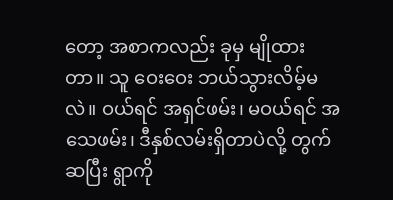တော့ အစာကလည်း ခုမှ မျိုထားတာ။ သူ ဝေးဝေး ဘယ်သွားလိမ့်မလဲ။ ဝယ်ရင် အရှင်ဖမ်း၊ မဝယ်ရင် အသေဖမ်း၊ ဒီနှစ်လမ်းရှိတာပဲလို့ တွက်ဆပြီး ရွာကို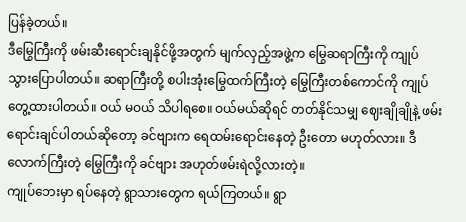ပြန်ခဲ့တယ်။
ဒီမြွေကြီးကို ဖမ်းဆီးရောင်းချနိုင်ဖို့အတွက် မျက်လှည့်အဖွဲ့က မြွေဆရာကြီးကို ကျုပ် သွားပြောပါတယ်။ ဆရာကြီးတို့ စပါးအုံးမြွေထက်ကြီးတဲ့ မြွေကြီးတစ်ကောင်ကို ကျုပ် တွေ့ထားပါတယ်။ ဝယ် မဝယ် သိပါရစေ။ ဝယ်မယ်ဆိုရင် တတ်နိုင်သမျှ ဈေးချိုချိုနဲ့ ဖမ်းရောင်းချင်ပါတယ်ဆိုတော့ ခင်ဗျားက ရေထမ်းရောင်းနေတဲ့ ဦးတော မဟုတ်လား။ ဒီလောက်ကြီးတဲ့ မြွေကြီးကို ခင်ဗျား အဟုတ်ဖမ်းရဲလို့လားတဲ့။
ကျုပ်ဘေးမှာ ရပ်နေတဲ့ ရွာသားတွေက ရယ်ကြတယ်။ ရွာ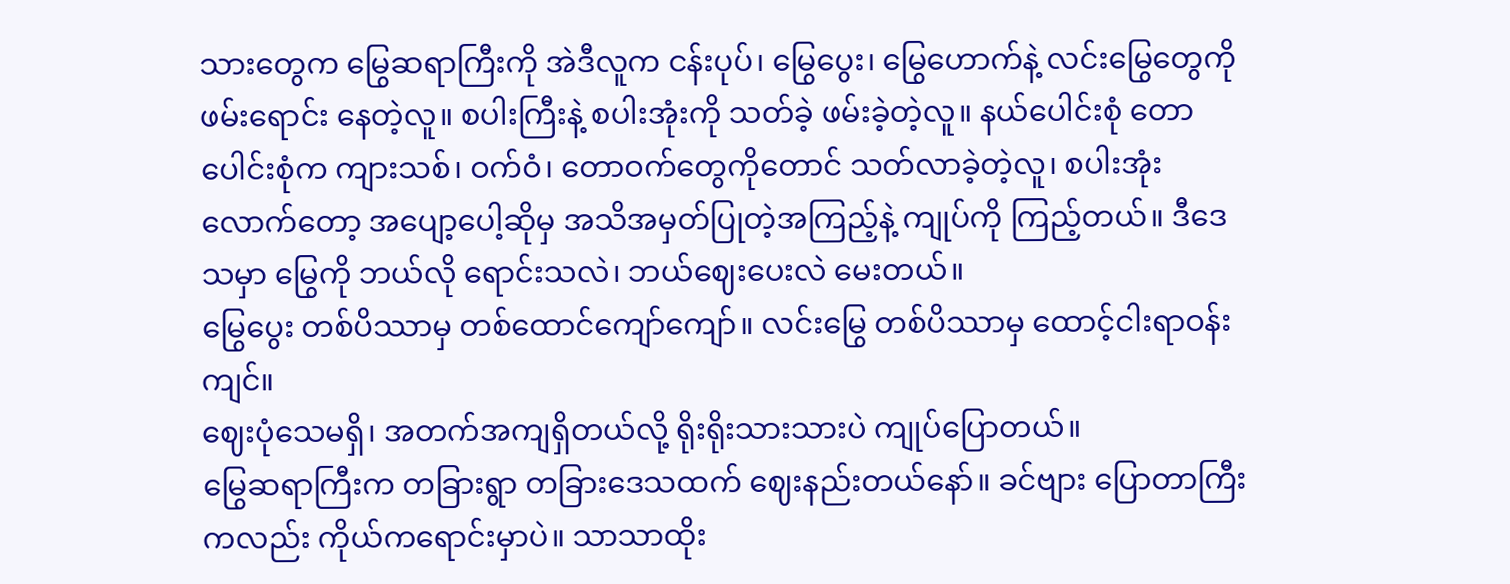သားတွေက မြွေဆရာကြီးကို အဲဒီလူက ငန်းပုပ်၊ မြွေပွေး၊ မြွေဟောက်နဲ့ လင်းမြွေတွေကို ဖမ်းရောင်း နေတဲ့လူ။ စပါးကြီးနဲ့ စပါးအုံးကို သတ်ခဲ့ ဖမ်းခဲ့တဲ့လူ။ နယ်ပေါင်းစုံ တောပေါင်းစုံက ကျားသစ်၊ ဝက်ဝံ၊ တောဝက်တွေကိုတောင် သတ်လာခဲ့တဲ့လူ၊ စပါးအုံးလောက်တော့ အပျော့ပေါ့ဆိုမှ အသိအမှတ်ပြုတဲ့အကြည့်နဲ့ ကျုပ်ကို ကြည့်တယ်။ ဒီဒေသမှာ မြွေကို ဘယ်လို ရောင်းသလဲ၊ ဘယ်ဈေးပေးလဲ မေးတယ်။
မြွေပွေး တစ်ပိဿာမှ တစ်ထောင်ကျော်ကျော်။ လင်းမြွေ တစ်ပိဿာမှ ထောင့်ငါးရာဝန်းကျင်။
ဈေးပုံသေမရှိ၊ အတက်အကျရှိတယ်လို့ ရိုးရိုးသားသားပဲ ကျုပ်ပြောတယ်။
မြွေဆရာကြီးက တခြားရွာ တခြားဒေသထက် ဈေးနည်းတယ်နော်။ ခင်ဗျား ပြောတာကြီးကလည်း ကိုယ်ကရောင်းမှာပဲ။ သာသာထိုး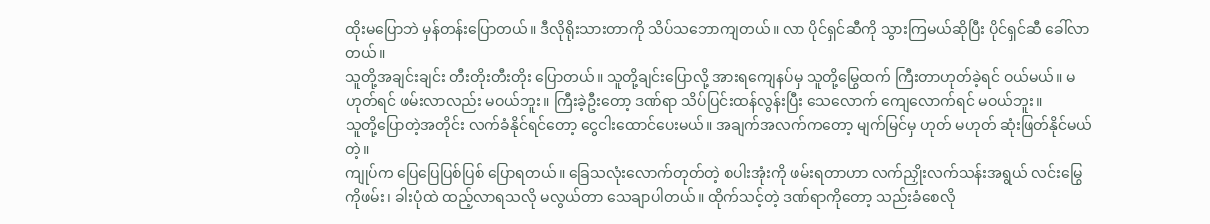ထိုးမပြောဘဲ မှန်တန်းပြောတယ်။ ဒီလိုရိုးသားတာကို သိပ်သဘောကျတယ်။ လာ ပိုင်ရှင်ဆီကို သွားကြမယ်ဆိုပြီး ပိုင်ရှင်ဆီ ခေါ်လာတယ်။
သူတို့အချင်းချင်း တီးတိုးတီးတိုး ပြောတယ်။ သူတို့ချင်းပြောလို့ အားရကျေနပ်မှ သူတို့မြွေထက် ကြီးတာဟုတ်ခဲ့ရင် ဝယ်မယ်။ မဟုတ်ရင် ဖမ်းလာလည်း မဝယ်ဘူး။ ကြီးခဲ့ဦးတော့ ဒဏ်ရာ သိပ်ပြင်းထန်လွန်းပြီး သေလောက် ကျေလောက်ရင် မဝယ်ဘူး။
သူတို့ပြောတဲ့အတိုင်း လက်ခံနိုင်ရင်တော့ ငွေငါးထောင်ပေးမယ်။ အချက်အလက်ကတော့ မျက်မြင်မှ ဟုတ် မဟုတ် ဆုံးဖြတ်နိုင်မယ်တဲ့။
ကျုပ်က ပြေပြေပြစ်ပြစ် ပြောရတယ်။ ခြေသလုံးလောက်တုတ်တဲ့ စပါးအုံးကို ဖမ်းရတာဟာ လက်ညှိုးလက်သန်းအရွယ် လင်းမြွေကိုဖမ်း၊ ခါးပုံထဲ ထည့်လာရသလို မလွယ်တာ သေချာပါတယ်။ ထိုက်သင့်တဲ့ ဒဏ်ရာကိုတော့ သည်းခံစေလို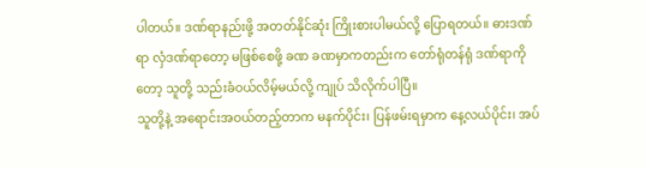ပါတယ်။ ဒဏ်ရာနည်းဖို့ အတတ်နိုင်ဆုံး ကြိုးစားပါမယ်လို့ ပြောရတယ်။ ဓားဒဏ်ရာ လှံဒဏ်ရာတော့ မဖြစ်စေဖို့ ခဏ ခဏမှာကတည်းက တော်ရုံတန်ရုံ ဒဏ်ရာကိုတော့ သူတို့ သည်းခံဝယ်လိမ့်မယ်လို့ ကျုပ် သိလိုက်ပါပြီ။
သူတို့နဲ့ အရောင်းအဝယ်တည့်တာက မနက်ပိုင်း၊ ပြန်ဖမ်းရမှာက နေ့လယ်ပိုင်း၊ အပ်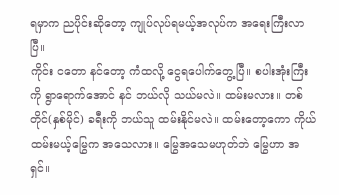ရမှာက ညပိုင်းဆိုတော့ ကျုပ်လုပ်ရမယ့်အလုပ်က အရေးကြီးလာပြီ။
ကိုင်း ငတော နင်တော့ ကံထလို့ ငွေရပေါက်တွေ့ပြီ။ စပါးအုံးကြီးကို ရွာရောက်အောင် နင် ဘယ်လို သယ်မလဲ။ ထမ်းမလား။ တစ်တိုင်(နှစ်မိုင်) ခရီးကို ဘယ်သူ ထမ်းနိုင်မလဲ။ ထမ်းတော့ကော ကိုယ်ထမ်းမယ့်မြွေက အသေလား။ မြွေအသေမဟုတ်ဘဲ မြွေဟာ အရှင်။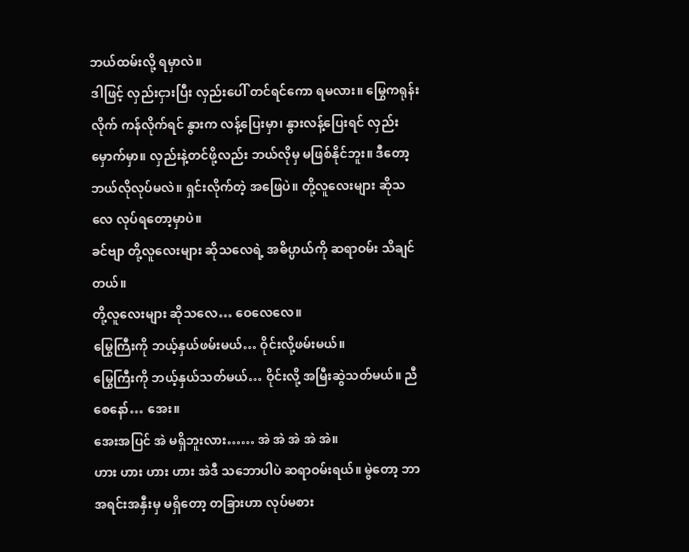ဘယ်ထမ်းလို့ ရမှာလဲ။
ဒါဖြင့် လှည်းငှားပြီး လှည်းပေါ် တင်ရင်ကော ရမလား။ မြွေကရုန်းလိုက် ကန်လိုက်ရင် နွားက လန့်ပြေးမှာ၊ နွားလန့်ပြေးရင် လှည်းမှောက်မှာ။ လှည်းနဲ့တင်ဖို့လည်း ဘယ်လိုမှ မဖြစ်နိုင်ဘူး။ ဒီတော့ ဘယ်လိုလုပ်မလဲ။ ရှင်းလိုက်တဲ့ အဖြေပဲ။ တို့လူလေးများ ဆိုသလေ လုပ်ရတော့မှာပဲ။
ခင်ဗျာ တို့လူလေးများ ဆိုသလေရဲ့ အဓိပ္ပာယ်ကို ဆရာဝမ်း သိချင်တယ်။
တို့လူလေးများ ဆိုသလေ… ဝေလေလေ။
မြွေကြီးကို ဘယ့်နှယ်ဖမ်းမယ်… ဝိုင်းလို့ဖမ်းမယ်။
မြွေကြီးကို ဘယ့်နှယ်သတ်မယ်… ဝိုင်းလို့ အမြီးဆွဲသတ်မယ်။ ညီစေနော်… အေး။
အေးအပြင် အဲ မရှိဘူးလား…… အဲ အဲ အဲ အဲ အဲ။
ဟား ဟား ဟား ဟား အဲဒီ သဘောပါပဲ ဆရာဝမ်းရယ်။ မွဲတော့ ဘာအရင်းအနှီးမှ မရှိတော့ တခြားဟာ လုပ်မစား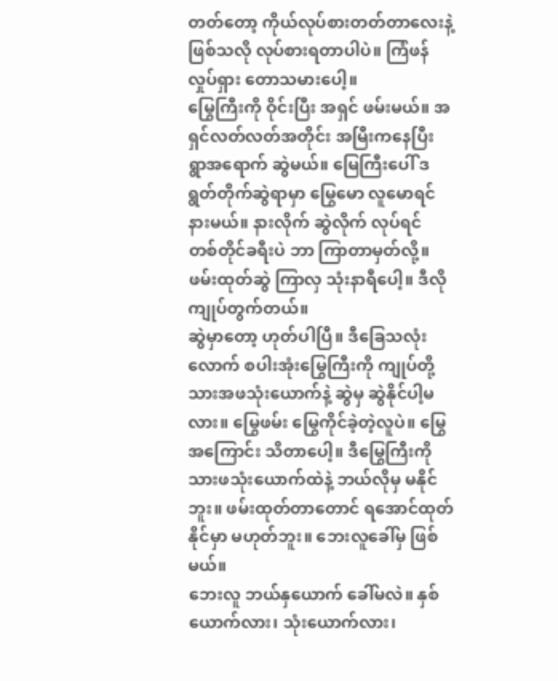တတ်တော့ ကိုယ်လုပ်စားတတ်တာလေးနဲ့ ဖြစ်သလို လုပ်စားရတာပါပဲ။ ကြံဖန်လှုပ်ရှား တောသမားပေါ့။
မြွေကြီးကို ဝိုင်းပြီး အရှင် ဖမ်းမယ်။ အရှင်လတ်လတ်အတိုင်း အမြီးကနေပြီး ရွာအရောက် ဆွဲမယ်။ မြေကြီးပေါ် ဒရွတ်တိုက်ဆွဲရာမှာ မြွေမော လူမောရင် နားမယ်။ နားလိုက် ဆွဲလိုက် လုပ်ရင် တစ်တိုင်ခရီးပဲ ဘာ ကြာတာမှတ်လို့။ ဖမ်းထုတ်ဆွဲ ကြာလှ သုံးနာရီပေါ့။ ဒီလို ကျုပ်တွက်တယ်။
ဆွဲမှာတော့ ဟုတ်ပါပြီ။ ဒီခြေသလုံးလောက် စပါးအုံးမြွေကြီးကို ကျုပ်တို့သားအဖသုံးယောက်နဲ့ ဆွဲမှ ဆွဲနိုင်ပါ့မလား။ မြွေဖမ်း မြွေကိုင်ခဲ့တဲ့လူပဲ။ မြွေအကြောင်း သိတာပေါ့။ ဒီမြွေကြီးကို သားဖသုံးယောက်ထဲနဲ့ ဘယ်လိုမှ မနိုင်ဘူး။ ဖမ်းထုတ်တာတောင် ရအောင်ထုတ်နိုင်မှာ မဟုတ်ဘူး။ ဘေးလူခေါ်မှ ဖြစ်မယ်။
ဘေးလူ ဘယ်နှယောက် ခေါ်မလဲ။ နှစ်ယောက်လား၊ သုံးယောက်လား၊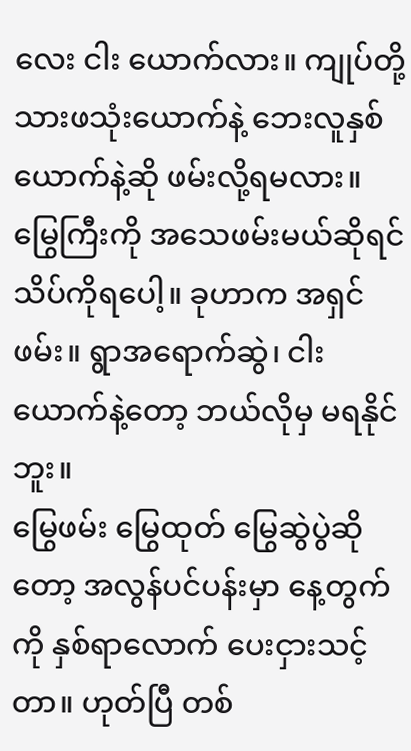လေး ငါး ယောက်လား။ ကျုပ်တို့ သားဖသုံးယောက်နဲ့ ဘေးလူနှစ်ယောက်နဲ့ဆို ဖမ်းလို့ရမလား။ မြွေကြီးကို အသေဖမ်းမယ်ဆိုရင် သိပ်ကိုရပေါ့။ ခုဟာက အရှင်ဖမ်း။ ရွာအရောက်ဆွဲ၊ ငါးယောက်နဲ့တော့ ဘယ်လိုမှ မရနိုင်ဘူး။
မြွေဖမ်း မြွေထုတ် မြွေဆွဲပွဲဆိုတော့ အလွန်ပင်ပန်းမှာ နေ့တွက်ကို နှစ်ရာလောက် ပေးငှားသင့်တာ။ ဟုတ်ပြီ တစ်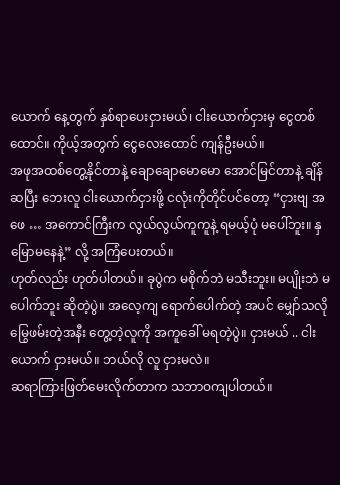ယောက် နေ့တွက် နှစ်ရာပေးငှားမယ်၊ ငါးယောက်ငှားမှ ငွေတစ်ထောင်။ ကိုယ့်အတွက် ငွေလေးထောင် ကျန်ဦးမယ်။
အဖုအထစ်တွေ့နိုင်တာနဲ့ ချောချောမောမော အောင်မြင်တာနဲ့ ချိန်ဆပြီး ဘေးလူ ငါးယောက်ငှားဖို့ ငလုံးကိုတိုင်ပင်တော့ “ငှားဗျ အဖေ … အကောင်ကြီးက လွယ်လွယ်ကူကူနဲ့ ရမယ့်ပုံ မပေါ်ဘူး။ နှမြောမနေနဲ့” လို့ အကြံပေးတယ်။
ဟုတ်လည်း ဟုတ်ပါတယ်။ ခုပွဲက မစိုက်ဘဲ မသီးဘူး။ မပျိုးဘဲ မပေါက်ဘူး ဆိုတဲ့ပွဲ။ အလေ့ကျ ရောက်ပေါက်တဲ့ အပင် မျှော်သလို မြွေဖမ်းတဲ့အနီး တွေ့တဲ့လူကို အကူခေါ် မရတဲ့ပွဲ။ ငှားမယ် .. ငါးယောက် ငှားမယ်။ ဘယ်လို လူ ငှားမလဲ။
ဆရာကြားဖြတ်မေးလိုက်တာက သဘာဝကျပါတယ်။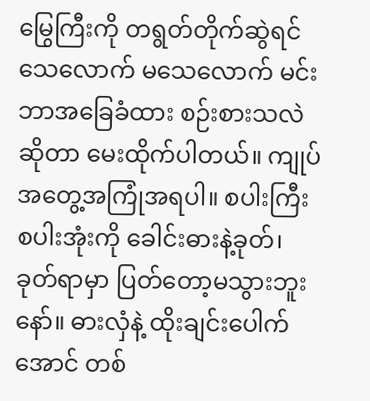မြွေကြီးကို တရွတ်တိုက်ဆွဲရင် သေလောက် မသေလောက် မင်း ဘာအခြေခံထား စဉ်းစားသလဲ ဆိုတာ မေးထိုက်ပါတယ်။ ကျုပ် အတွေ့အကြုံအရပါ။ စပါးကြီး စပါးအုံးကို ခေါင်းဓားနဲ့ခုတ်၊ ခုတ်ရာမှာ ပြတ်တော့မသွားဘူးနော်။ ဓားလှံနဲ့ ထိုးချင်းပေါက်အောင် တစ်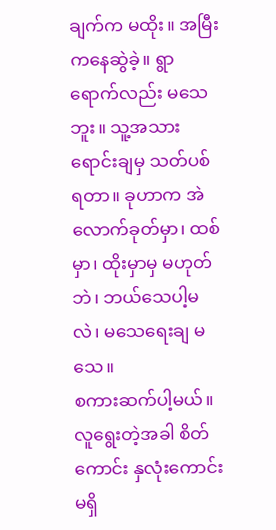ချက်က မထိုး။ အမြီးကနေဆွဲခဲ့။ ရွာရောက်လည်း မသေဘူး။ သူ့အသား ရောင်းချမှ သတ်ပစ်ရတာ။ ခုဟာက အဲလောက်ခုတ်မှာ၊ ထစ်မှာ၊ ထိုးမှာမှ မဟုတ်ဘဲ၊ ဘယ်သေပါ့မလဲ၊ မသေရေးချ မသေ။
စကားဆက်ပါ့မယ်။ လူရွေးတဲ့အခါ စိတ်ကောင်း နှလုံးကောင်း မရှိ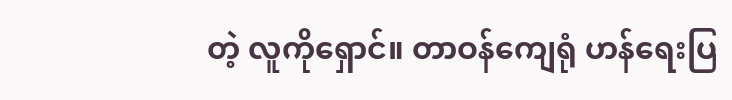တဲ့ လူကိုရှောင်။ တာဝန်ကျေရုံ ဟန်ရေးပြ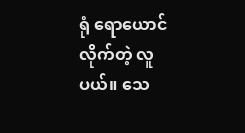ရုံ ရောယောင်လိုက်တဲ့ လူပယ်။ သေ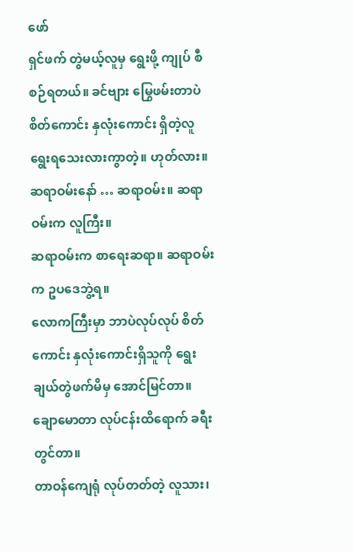ဖော်
ရှင်ဖက် တွဲမယ့်လူမှ ရွေးဖို့ ကျုပ် စီစဉ်ရတယ်။ ခင်ဗျား မြွေဖမ်းတာပဲ စိတ်ကောင်း နှလုံးကောင်း ရှိတဲ့လူ ရွေးရသေးလားကွာတဲ့။ ဟုတ်လား။
ဆရာဝမ်းနော် … ဆရာဝမ်း။ ဆရာဝမ်းက လူကြီး။
ဆရာဝမ်းက စာရေးဆရာ။ ဆရာဝမ်းက ဥပဒေဘွဲ့ရ။
လောကကြီးမှာ ဘာပဲလုပ်လုပ် စိတ်ကောင်း နှလုံးကောင်းရှိသူကို ရွေးချယ်တွဲဖက်မိမှ အောင်မြင်တာ။ ချောမောတာ လုပ်ငန်းထိရောက် ခရီးတွင်တာ။
တာဝန်ကျေရုံ လုပ်တတ်တဲ့ လူသား၊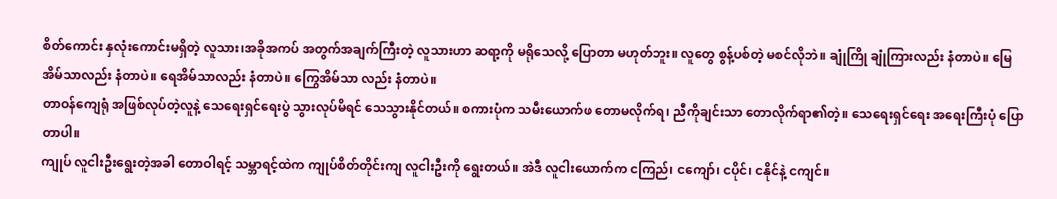စိတ်ကောင်း နှလုံးကောင်းမရှိတဲ့ လူသား၊အခိုအကပ် အတွက်အချက်ကြီးတဲ့ လူသားဟာ ဆရာ့ကို မရိုသေလို့ ပြောတာ မဟုတ်ဘူး။ လူတွေ စွန့်ပစ်တဲ့ မစင်လိုဘဲ။ ချုံကြို ချုံကြားလည်း နံတာပဲ။ မြေအိမ်သာလည်း နံတာပဲ။ ရေအိမ်သာလည်း နံတာပဲ။ ကြွေအိမ်သာ လည်း နံတာပဲ။
တာဝန်ကျေရုံ အဖြစ်လုပ်တဲ့လူနဲ့ သေရေးရှင်ရေးပွဲ သွားလုပ်မိရင် သေသွားနိုင်တယ်။ စကားပုံက သမီးယောက်ဖ တောမလိုက်ရ၊ ညီကိုချင်းသာ တောလိုက်ရာ၏တဲ့။ သေရေးရှင်ရေး အရေးကြီးပုံ ပြောတာပါ။
ကျုပ် လူငါးဦးရွေးတဲ့အခါ တောဝါရင့် သမ္ဘာရင့်ထဲက ကျုပ်စိတ်တိုင်းကျ လူငါးဦးကို ရွေးတယ်။ အဲဒီ လူငါးယောက်က ငကြည်၊ ငကျော်၊ ငပိုင်၊ ငနိုင်နဲ့ ငကျင်။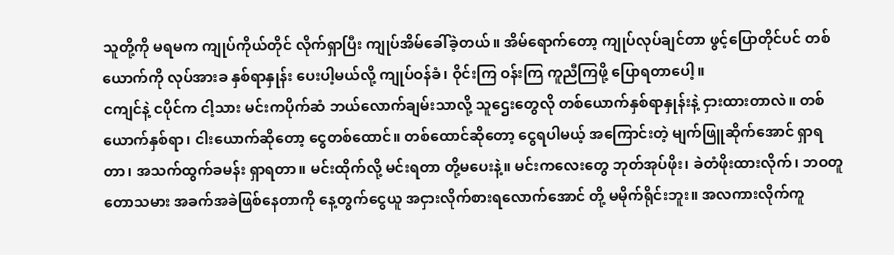သူတို့ကို မရမက ကျုပ်ကိုယ်တိုင် လိုက်ရှာပြီး ကျုပ်အိမ်ခေါ်ခဲ့တယ်။ အိမ်ရောက်တော့ ကျုပ်လုပ်ချင်တာ ဖွင့်ပြောတိုင်ပင် တစ်ယောက်ကို လုပ်အားခ နှစ်ရာနှုန်း ပေးပါ့မယ်လို့ ကျုပ်ဝန်ခံ၊ ဝိုင်းကြ ဝန်းကြ ကူညီကြဖို့ ပြောရတာပေါ့။
ငကျင်နဲ့ ငပိုင်က ငါ့သား မင်းကပိုက်ဆံ ဘယ်လောက်ချမ်းသာလို့ သူဌေးတွေလို တစ်ယောက်နှစ်ရာနှုန်းနဲ့ ငှားထားတာလဲ။ တစ်ယောက်နှစ်ရာ၊ ငါးယောက်ဆိုတော့ ငွေတစ်ထောင်။ တစ်ထောင်ဆိုတော့ ငွေရပါမယ့် အကြောင်းတဲ့ မျက်ဖြူဆိုက်အောင် ရှာရတာ၊ အသက်ထွက်ခမန်း ရှာရတာ။ မင်းထိုက်လို့ မင်းရတာ တို့မပေးနဲ့။ မင်းကလေးတွေ ဘုတ်အုပ်ဖိုး၊ ခဲတံဖိုးထားလိုက်၊ ဘဝတူ တောသမား အခက်အခဲဖြစ်နေတာကို နေ့တွက်ငွေယူ အငှားလိုက်စားရလောက်အောင် တို့ မမိုက်ရိုင်းဘူး။ အလကားလိုက်ကူ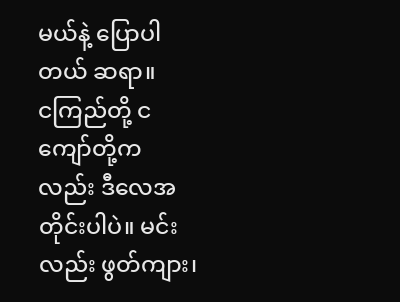မယ်နဲ့ ပြောပါတယ် ဆရာ။
ငကြည်တို့ ငကျော်တို့ကလည်း ဒီလေအတိုင်းပါပဲ။ မင်းလည်း ဖွတ်ကျား၊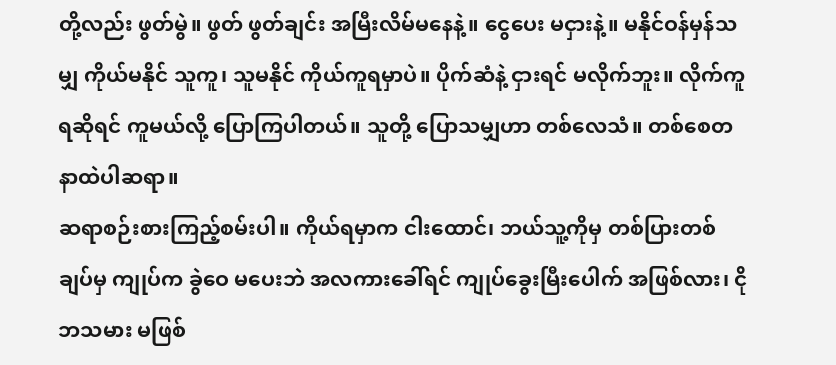တို့လည်း ဖွတ်မွဲ။ ဖွတ် ဖွတ်ချင်း အမြီးလိမ်မနေနဲ့။ ငွေပေး မငှားနဲ့။ မနိုင်ဝန်မှန်သမျှ ကိုယ်မနိုင် သူကူ၊ သူမနိုင် ကိုယ်ကူရမှာပဲ။ ပိုက်ဆံနဲ့ ငှားရင် မလိုက်ဘူး။ လိုက်ကူရဆိုရင် ကူမယ်လို့ ပြောကြပါတယ်။ သူတို့ ပြောသမျှဟာ တစ်လေသံ။ တစ်စေတနာထဲပါဆရာ။
ဆရာစဉ်းစားကြည့်စမ်းပါ။ ကိုယ်ရမှာက ငါးထောင်၊ ဘယ်သူ့ကိုမှ တစ်ပြားတစ်ချပ်မှ ကျုပ်က ခွဲဝေ မပေးဘဲ အလကားခေါ်ရင် ကျုပ်ခွေးမြီးပေါက် အဖြစ်လား၊ ငိုဘသမား မဖြစ်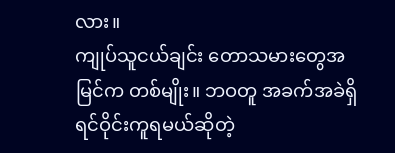လား။
ကျုပ်သူငယ်ချင်း တောသမားတွေအမြင်က တစ်မျိုး။ ဘဝတူ အခက်အခဲရှိရင်ဝိုင်းကူရမယ်ဆိုတဲ့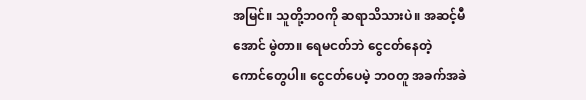အမြင်။ သူတို့ဘဝကို ဆရာသိသားပဲ။ အဆင့်မီအောင် မွဲတာ။ ရေမငတ်ဘဲ ငွေငတ်နေတဲ့ ကောင်တွေပါ။ ငွေငတ်ပေမဲ့ ဘဝတူ အခက်အခဲ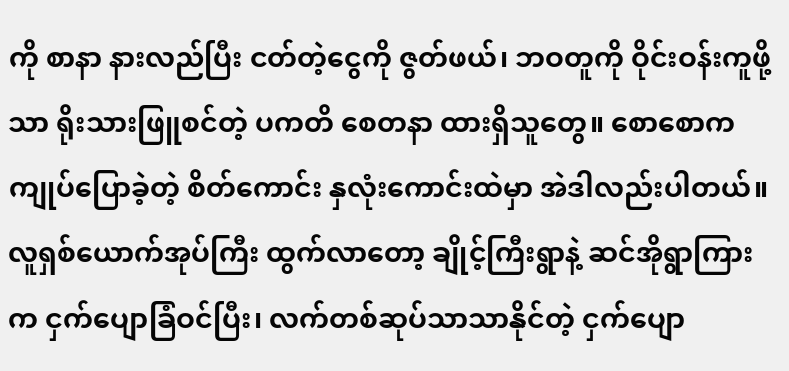ကို စာနာ နားလည်ပြီး ငတ်တဲ့ငွေကို ဇွတ်ဖယ်၊ ဘဝတူကို ဝိုင်းဝန်းကူဖို့သာ ရိုးသားဖြူစင်တဲ့ ပကတိ စေတနာ ထားရှိသူတွေ။ စောစောက ကျုပ်ပြောခဲ့တဲ့ စိတ်ကောင်း နှလုံးကောင်းထဲမှာ အဲဒါလည်းပါတယ်။
လူရှစ်ယောက်အုပ်ကြီး ထွက်လာတော့ ချိုင့်ကြီးရွာနဲ့ ဆင်အိုရွာကြားက ငှက်ပျောခြံဝင်ပြီး၊ လက်တစ်ဆုပ်သာသာနိုင်တဲ့ ငှက်ပျော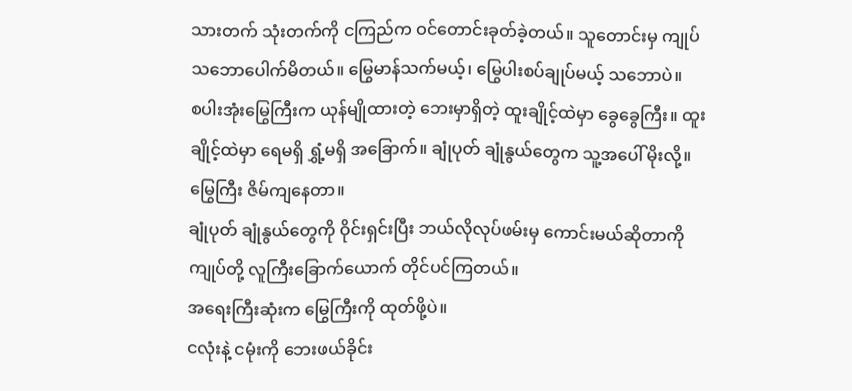သားတက် သုံးတက်ကို ငကြည်က ဝင်တောင်းခုတ်ခဲ့တယ်။ သူတောင်းမှ ကျုပ် သဘောပေါက်မိတယ်။ မြွေမာန်သက်မယ့်၊ မြွေပါးစပ်ချုပ်မယ့် သဘောပဲ။
စပါးအုံးမြွေကြီးက ယုန်မျိုထားတဲ့ ဘေးမှာရှိတဲ့ ထူးချိုင့်ထဲမှာ ခွေခွေကြီး။ ထူးချိုင့်ထဲမှာ ရေမရှိ ရွှံ့မရှိ အခြောက်။ ချုံပုတ် ချုံနွယ်တွေက သူ့အပေါ် မိုးလို့။ မြွေကြီး ဇိမ်ကျနေတာ။
ချုံပုတ် ချုံနွယ်တွေကို ဝိုင်းရှင်းပြီး ဘယ်လိုလုပ်ဖမ်းမှ ကောင်းမယ်ဆိုတာကို ကျုပ်တို့ လူကြီးခြောက်ယောက် တိုင်ပင်ကြတယ်။
အရေးကြီးဆုံးက မြွေကြီးကို ထုတ်ဖို့ပဲ။
ငလုံးနဲ့ ငမုံးကို ဘေးဖယ်ခိုင်း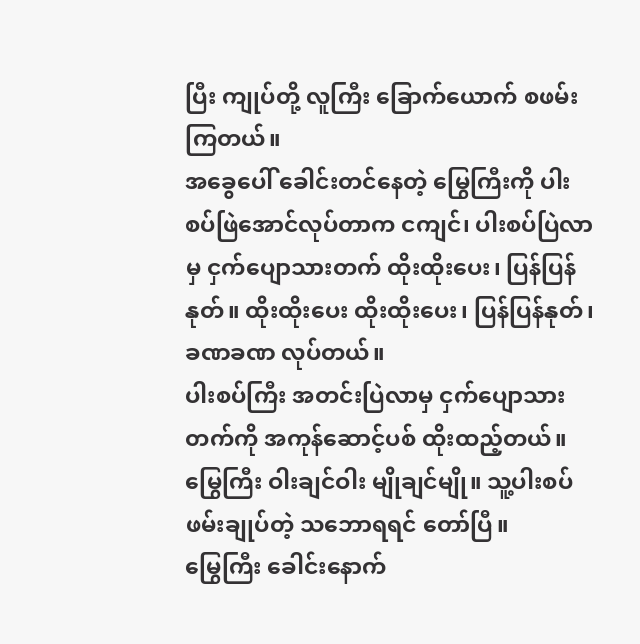ပြီး ကျုပ်တို့ လူကြီး ခြောက်ယောက် စဖမ်းကြတယ်။
အခွေပေါ် ခေါင်းတင်နေတဲ့ မြွေကြီးကို ပါးစပ်ဖြဲအောင်လုပ်တာက ငကျင်၊ ပါးစပ်ပြဲလာမှ ငှက်ပျောသားတက် ထိုးထိုးပေး၊ ပြန်ပြန်နုတ်။ ထိုးထိုးပေး ထိုးထိုးပေး၊ ပြန်ပြန်နုတ်၊ ခဏခဏ လုပ်တယ်။
ပါးစပ်ကြီး အတင်းပြဲလာမှ ငှက်ပျောသားတက်ကို အကုန်ဆောင့်ပစ် ထိုးထည့်တယ်။ မြွေကြီး ဝါးချင်ဝါး မျိုချင်မျို။ သူ့ပါးစပ်ဖမ်းချုပ်တဲ့ သဘောရရင် တော်ပြီ။
မြွေကြီး ခေါင်းနောက်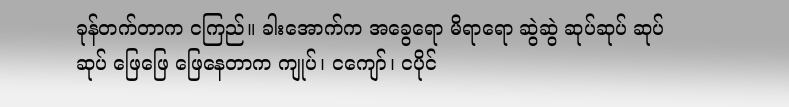ခုန်တက်တာက ငကြည်။ ခါးအောက်က အခွေရော မိရာရော ဆွဲဆွဲ ဆုပ်ဆုပ် ဆုပ်ဆုပ် ဖြေဖြေ ဖြေနေတာက ကျုပ်၊ ငကျော်၊ ငပိုင်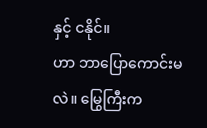နှင့် ငနိုင်။
ဟာ ဘာပြောကောင်းမလဲ။ မြွေကြီးက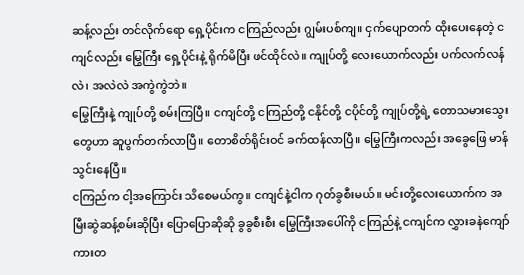ဆန့်လည်း တင်လိုက်ရော ရှေ့ပိုင်းက ငကြည်လည်း ဂျွမ်းပစ်ကျ။ ငှက်ပျောတက် ထိုးပေးနေတဲ့ ငကျင်လည်း မြွေကြီး ရှေ့ပိုင်းနဲ့ ရိုက်မိပြီး ဖင်ထိုင်လဲ။ ကျုပ်တို့ လေးယောက်လည်း ပက်လက်လန်လဲ၊ အလဲလဲ အကွဲကွဲဘဲ။
မြွေကြီးနဲ့ ကျုပ်တို့ စမ်းကြပြီ။ ငကျင်တို့ ငကြည်တို့ ငနိုင်တို့ ငပိုင်တို့ ကျုပ်တို့ရဲ့ တောသမားသွေးတွေဟာ ဆူပွက်တက်လာပြီ။ တောစိတ်ရိုင်းဝင် ခက်ထန်လာပြီ။ မြွေကြီးကလည်း အခွေဖြေ မာန်သွင်းနေပြီ။
ငကြည်က ငါ့အကြောင်း သိစေမယ်ကွ။ ငကျင်နဲ့ငါက ဂုတ်ခွစီးမယ်။ မင်းတို့လေးယောက်က အမြီးဆွဲဆန့်စမ်းဆိုပြီး ပြောပြောဆိုဆို ခွခွစီးစီး မြွေကြီးအပေါ်ကို ငကြည်နဲ့ ငကျင်က လွှားခနဲကျော် ကားတ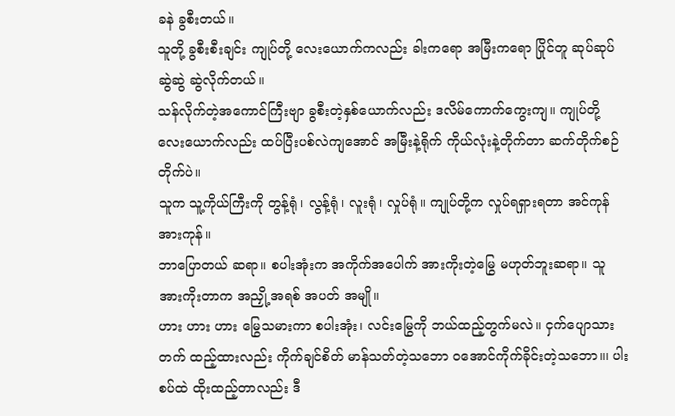ခနဲ ခွစီးတယ်။
သူတို့ ခွစီးစီးချင်း ကျုပ်တို့ လေးယောက်ကလည်း ခါးကရော အမြီးကရော ပြိုင်တူ ဆုပ်ဆုပ် ဆွဲဆွဲ ဆွဲလိုက်တယ်။
သန်လိုက်တဲ့အကောင်ကြီးဗျာ ခွစီးတဲ့နှစ်ယောက်လည်း ဒလိမ်ကောက်ကွေးကျ။ ကျုပ်တို့ လေးယောက်လည်း ထပ်ပြီးပစ်လဲကျအောင် အမြီးနဲ့ရိုက် ကိုယ်လုံးနဲ့တိုက်တာ ဆက်တိုက်စဉ်တိုက်ပဲ။
သူက သူ့ကိုယ်ကြီးကို တွန့်ရုံ၊ လွန့်ရုံ၊ လူးရုံ၊ လှုပ်ရုံ။ ကျုပ်တို့က လှုပ်ရရှားရတာ အင်ကုန်အားကုန်။
ဘာပြောတယ် ဆရာ။ စပါးအုံးက အကိုက်အပေါက် အားကိုးတဲ့မြွေ မဟုတ်ဘူးဆရာ။ သူ အားကိုးတာက အညှို့ အရစ် အပတ် အမျို။
ဟား ဟား ဟား မြွေသမားကာ စပါးအုံး၊ လင်းမြွေကို ဘယ်ထည့်တွက်မလဲ။ ငှက်ပျောသားတက် ထည့်ထားလည်း ကိုက်ချင်စိတ် မာန်သတ်တဲ့သဘော ဝအောင်ကိုက်ခိုင်းတဲ့သဘော။၊ ပါးစပ်ထဲ ထိုးထည့်တာလည်း ဒီ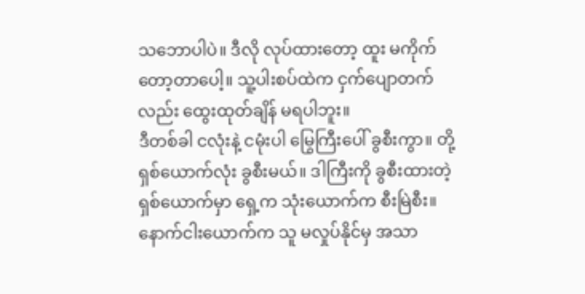သဘောပါပဲ။ ဒီလို လုပ်ထားတော့ ထူး မကိုက်တော့တာပေါ့။ သူ့ပါးစပ်ထဲက ငှက်ပျောတက်လည်း ထွေးထုတ်ချိန် မရပါဘူး။
ဒီတစ်ခါ ငလုံးနဲ့ ငမုံးပါ မြွေကြီးပေါ် ခွစီးကွာ။ တို့ ရှစ်ယောက်လုံး ခွစီးမယ်။ ဒါကြီးကို ခွစီးထားတဲ့ ရှစ်ယောက်မှာ ရှေ့က သုံးယောက်က စီးမြဲစီး။ နောက်ငါးယောက်က သူ မလှုပ်နိုင်မှ အသာ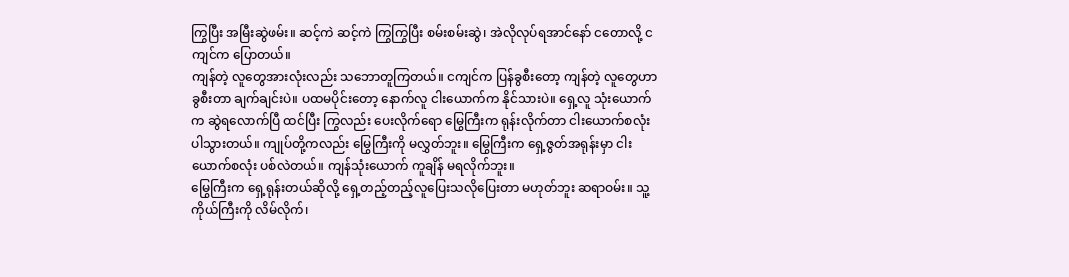ကြွပြီး အမြီးဆွဲဖမ်း။ ဆင့်ကဲ ဆင့်ကဲ ကြွကြွပြီး စမ်းစမ်းဆွဲ၊ အဲလိုလုပ်ရအာင်နော် ငတောလို့ ငကျင်က ပြောတယ်။
ကျန်တဲ့ လူတွေအားလုံးလည်း သဘောတူကြတယ်။ ငကျင်က ပြန်ခွစီးတော့ ကျန်တဲ့ လူတွေဟာ ခွစီးတာ ချက်ချင်းပဲ။ ပထမပိုင်းတော့ နောက်လူ ငါးယောက်က နိုင်သားပဲ။ ရှေ့လူ သုံးယောက်က ဆွဲရလောက်ပြီ ထင်ပြီး ကြွလည်း ပေးလိုက်ရော မြွေကြီးက ရုန်းလိုက်တာ ငါးယောက်စလုံး ပါသွားတယ်။ ကျုပ်တို့ကလည်း မြွေကြီးကို မလွှတ်ဘူး။ မြွေကြီးက ရှေ့ဇွတ်အရုန်းမှာ ငါးယောက်စလုံး ပစ်လဲတယ်။ ကျန်သုံးယောက် ကူချိန် မရလိုက်ဘူး။
မြွေကြီးက ရှေ့ရုန်းတယ်ဆိုလို့ ရှေ့တည့်တည့်လူပြေးသလိုပြေးတာ မဟုတ်ဘူး ဆရာဝမ်း။ သူ့ကိုယ်ကြီးကို လိမ်လိုက်၊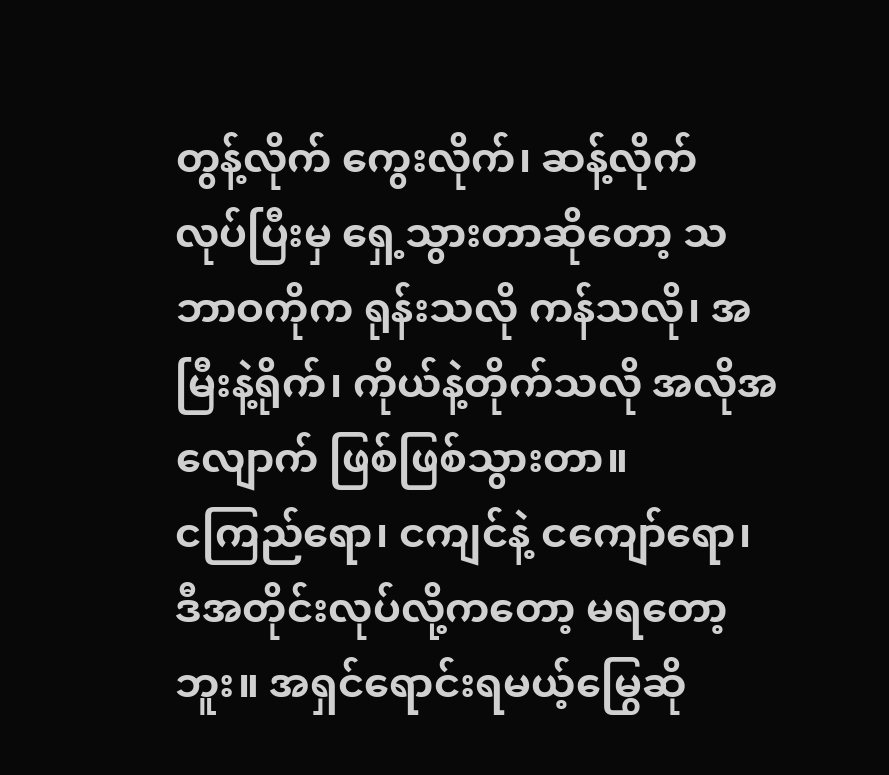တွန့်လိုက် ကွေးလိုက်၊ ဆန့်လိုက် လုပ်ပြီးမှ ရှေ့သွားတာဆိုတော့ သဘာဝကိုက ရုန်းသလို ကန်သလို၊ အမြီးနဲ့ရိုက်၊ ကိုယ်နဲ့တိုက်သလို အလိုအလျောက် ဖြစ်ဖြစ်သွားတာ။
ငကြည်ရော၊ ငကျင်နဲ့ ငကျော်ရော၊ ဒီအတိုင်းလုပ်လို့ကတော့ မရတော့ဘူး။ အရှင်ရောင်းရမယ့်မြွေဆို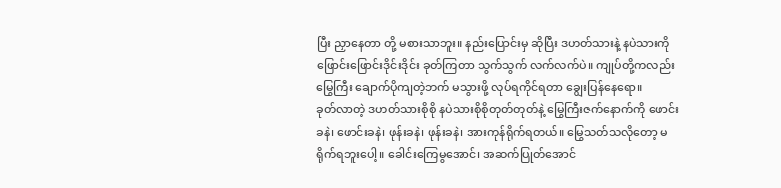ပြီး ညှာနေတာ တို့ မစားသာဘူး။ နည်းပြောင်းမှ ဆိုပြီး ဒဟတ်သားနဲ့ နပဲသားကို ဖြောင်းဖြောင်းဒိုင်းဒိုင်း ခုတ်ကြတာ သွက်သွက် လက်လက်ပဲ။ ကျုပ်တို့ကလည်း မြွေကြီး ချောက်ပိုကျတဲ့ဘက် မသွားဖို့ လုပ်ရကိုင်ရတာ ချွေးပြန်နေရော။
ခုတ်လာတဲ့ ဒဟတ်သားစိုစို နပဲသားစိုစိုတုတ်တုတ်နဲ့ မြွေကြီးဇက်နောက်ကို ဖောင်းခနဲ၊ ဖောင်းခနဲ၊ ဖုန်းခနဲ၊ ဖုန်းခနဲ၊ အားကုန်ရိုက်ရတယ်။ မြွေသတ်သလိုတော့ မရိုက်ရဘူးပေါ့။ ခေါင်းကြေမွအောင်၊ အဆက်ပြုတ်အောင်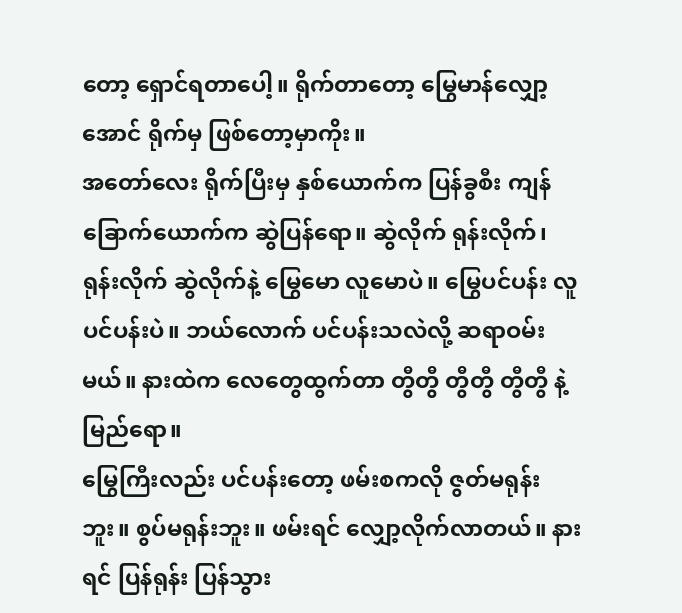တော့ ရှောင်ရတာပေါ့။ ရိုက်တာတော့ မြွေမာန်လျှော့အောင် ရိုက်မှ ဖြစ်တော့မှာကိုး။
အတော်လေး ရိုက်ပြီးမှ နှစ်ယောက်က ပြန်ခွစီး ကျန်ခြောက်ယောက်က ဆွဲပြန်ရော။ ဆွဲလိုက် ရုန်းလိုက်၊ ရုန်းလိုက် ဆွဲလိုက်နဲ့ မြွေမော လူမောပဲ။ မြွေပင်ပန်း လူပင်ပန်းပဲ။ ဘယ်လောက် ပင်ပန်းသလဲလို့ ဆရာဝမ်းမယ်။ နားထဲက လေတွေထွက်တာ တွီတွီ တွီတွီ တွီတွီ နဲ့ မြည်ရော။
မြွေကြီးလည်း ပင်ပန်းတော့ ဖမ်းစကလို ဇွတ်မရုန်းဘူး။ စွပ်မရုန်းဘူး။ ဖမ်းရင် လျှော့လိုက်လာတယ်။ နားရင် ပြန်ရုန်း ပြန်သွား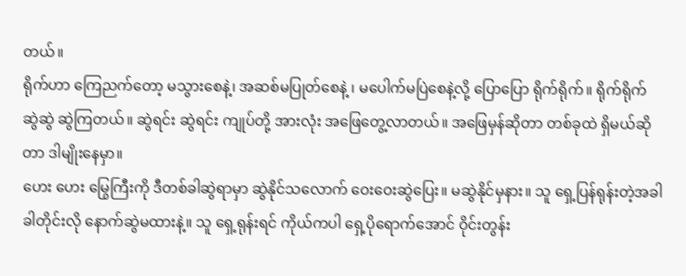တယ်။
ရိုက်ဟာ ကြေညက်တော့ မသွားစေနဲ့၊ အဆစ်မပြုတ်စေနဲ့ ၊ မပေါက်မပြဲစေနဲ့လို့ ပြောပြော ရိုက်ရိုက်။ ရိုက်ရိုက် ဆွဲဆွဲ ဆွဲကြတယ်။ ဆွဲရင်း ဆွဲရင်း ကျုပ်တို့ အားလုံး အဖြေတွေ့လာတယ်။ အဖြေမှန်ဆိုတာ တစ်ခုထဲ ရှိမယ်ဆိုတာ ဒါမျိုးနေမှာ။
ဟေး ဟေး မြွေကြီးကို ဒီတစ်ခါဆွဲရာမှာ ဆွဲနိုင်သလောက် ဝေးဝေးဆွဲပြေး။ မဆွဲနိုင်မှနား။ သူ ရှေ့ပြန်ရုန်းတဲ့အခါ ခါတိုင်းလို နောက်ဆွဲမထားနဲ့။ သူ ရှေ့ရုန်းရင် ကိုယ်ကပါ ရှေ့ပိုရောက်အောင် ဝိုင်းတွန်း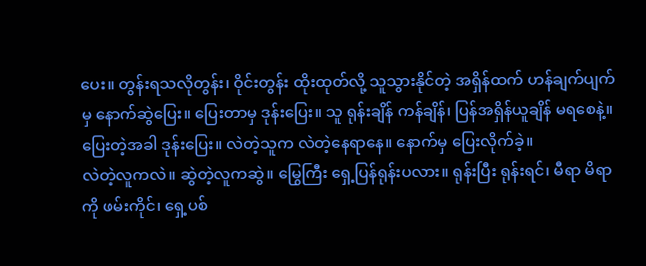ပေး။ တွန်းရသလိုတွန်း၊ ဝိုင်းတွန်း ထိုးထုတ်လို့ သူသွားနိုင်တဲ့ အရှိန်ထက် ဟန်ချက်ပျက်မှ နောက်ဆွဲပြေး။ ပြေးတာမှ ဒုန်းပြေး။ သူ ရုန်းချိန် ကန်ချိန်၊ ပြန်အရှိန်ယူချိန် မရစေနဲ့။ ပြေးတဲ့အခါ ဒုန်းပြေး။ လဲတဲ့သူက လဲတဲ့နေရာနေ။ နောက်မှ ပြေးလိုက်ခဲ့။
လဲတဲ့လူကလဲ။ ဆွဲတဲ့လူကဆွဲ။ မြွေကြီး ရှေ့ပြန်ရုန်းပလား။ ရုန်းပြီး ရုန်းရင်၊ မီရာ မိရာကို ဖမ်းကိုင်၊ ရှေ့ပစ်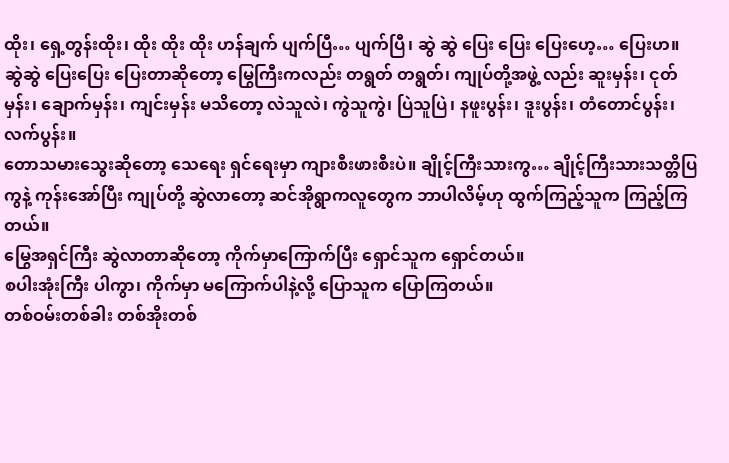ထိုး၊ ရှေ့တွန်းထိုး၊ ထိုး ထိုး ထိုး ဟန်ချက် ပျက်ပြီ… ပျက်ပြီ၊ ဆွဲ ဆွဲ ပြေး ပြေး ပြေးဟေ့… ပြေးဟ။
ဆွဲဆွဲ ပြေးပြေး ပြေးတာဆိုတော့ မြွေကြီးကလည်း တရွတ် တရွတ်၊ ကျုပ်တို့အဖွဲ့ လည်း ဆူးမှန်း၊ ငုတ်မှန်း၊ ချောက်မှန်း၊ ကျင်းမှန်း မသိတော့ လဲသူလဲ၊ ကွဲသူကွဲ၊ ပြဲသူပြဲ၊ နဖူးပွန်း၊ ဒူးပွန်း၊ တံတောင်ပွန်း၊ လက်ပွန်း။
တောသမားသွေးဆိုတော့ သေရေး ရှင်ရေးမှာ ကျားစီးဖားစီးပဲ။ ချိုင့်ကြီးသားကွ… ချိုင့်ကြီးသားသတ္တိပြကွနဲ့ ကုန်းအော်ပြီး ကျုပ်တို့ ဆွဲလာတော့ ဆင်အိုရွာကလူတွေက ဘာပါလိမ့်ဟု ထွက်ကြည့်သူက ကြည့်ကြတယ်။
မြွေအရှင်ကြီး ဆွဲလာတာဆိုတော့ ကိုက်မှာကြောက်ပြီး ရှောင်သူက ရှောင်တယ်။
စပါးအုံးကြီး ပါကွာ၊ ကိုက်မှာ မကြောက်ပါနဲ့လို့ ပြောသူက ပြောကြတယ်။
တစ်ဝမ်းတစ်ခါး တစ်အိုးတစ်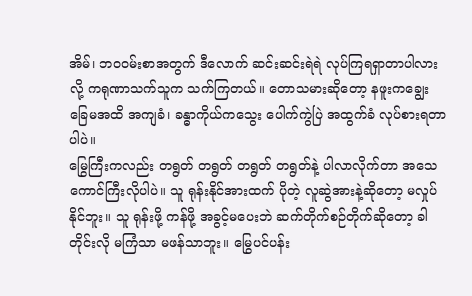အိမ်၊ ဘဝဝမ်းစာအတွက် ဒီလောက် ဆင်းဆင်းရဲရဲ လုပ်ကြရရှာတာပါလားလို့ ကရုဏာသက်သူက သက်ကြတယ်။ တောသမားဆိုတော့ နဖူးကချွေး ခြေမအထိ အကျခံ၊ ခန္ဓာကိုယ်ကသွေး ပေါက်ကွဲပြဲ အထွက်ခံ လုပ်စားရတာပါပဲ။
မြွေကြီးကလည်း တရွတ် တရွတ် တရွတ် တရွတ်နဲ့ ပါလာလိုက်တာ အသေကောင်ကြီးလိုပါပဲ။ သူ ရုန်းနိုင်အားထက် ပိုတဲ့ လူဆွဲအားနဲ့ဆိုတော့ မလှုပ်နိုင်ဘူး။ သူ ရုန်းဖို့ ကန်ဖို့ အခွင့်မပေးဘဲ ဆက်တိုက်စဉ်တိုက်ဆိုတော့ ခါတိုင်းလို မကြံသာ မဖန်သာဘူး။ မြွေပင်ပန်း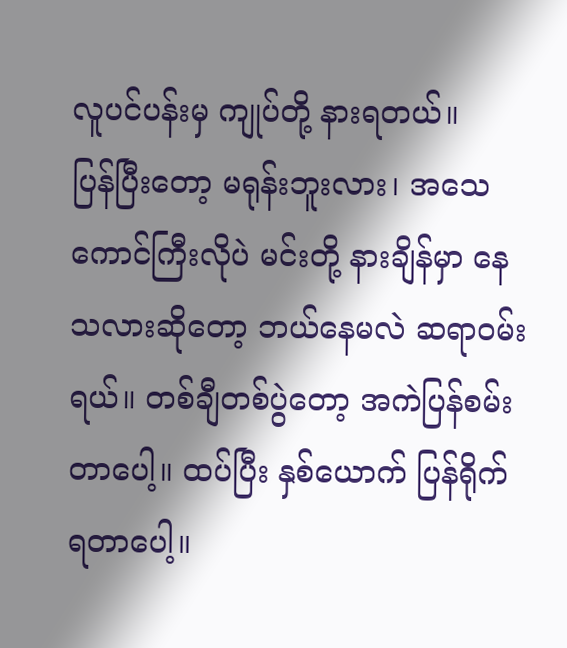လူပင်ပန်းမှ ကျုပ်တို့ နားရတယ်။
ပြန်ပြီးတော့ မရုန်းဘူးလား၊ အသေကောင်ကြီးလိုပဲ မင်းတို့ နားချိန်မှာ နေသလားဆိုတော့ ဘယ်နေမလဲ ဆရာဝမ်းရယ်။ တစ်ချီတစ်ပွဲတော့ အကဲပြန်စမ်းတာပေါ့။ ထပ်ပြီး နှစ်ယောက် ပြန်ရိုက်ရတာပေါ့။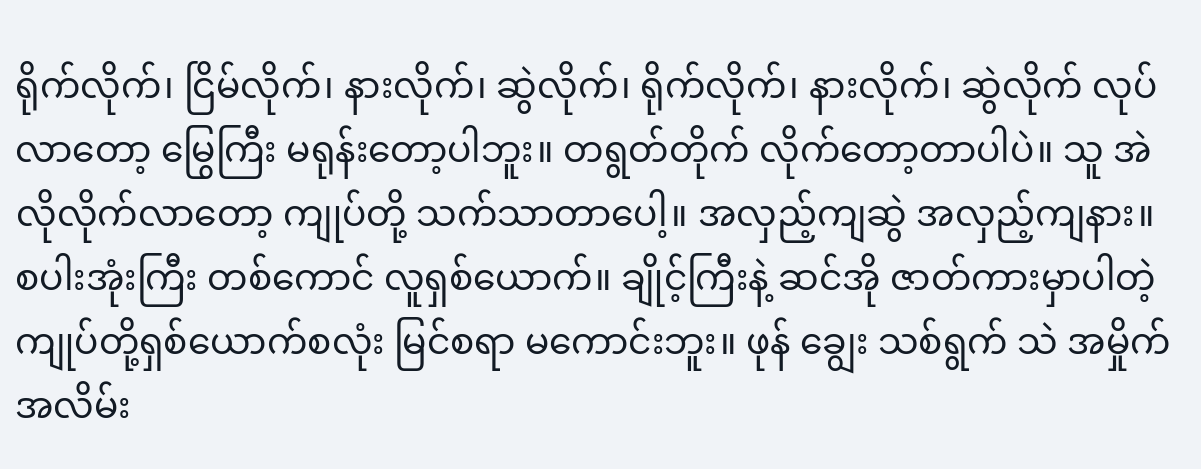ရိုက်လိုက်၊ ငြိမ်လိုက်၊ နားလိုက်၊ ဆွဲလိုက်၊ ရိုက်လိုက်၊ နားလိုက်၊ ဆွဲလိုက် လုပ်လာတော့ မြွေကြီး မရုန်းတော့ပါဘူး။ တရွတ်တိုက် လိုက်တော့တာပါပဲ။ သူ အဲလိုလိုက်လာတော့ ကျုပ်တို့ သက်သာတာပေါ့။ အလှည့်ကျဆွဲ အလှည့်ကျနား။ စပါးအုံးကြီး တစ်ကောင် လူရှစ်ယောက်။ ချိုင့်ကြီးနဲ့ ဆင်အို ဇာတ်ကားမှာပါတဲ့ ကျုပ်တို့ရှစ်ယောက်စလုံး မြင်စရာ မကောင်းဘူး။ ဖုန် ချွေး သစ်ရွက် သဲ အမှိုက် အလိမ်း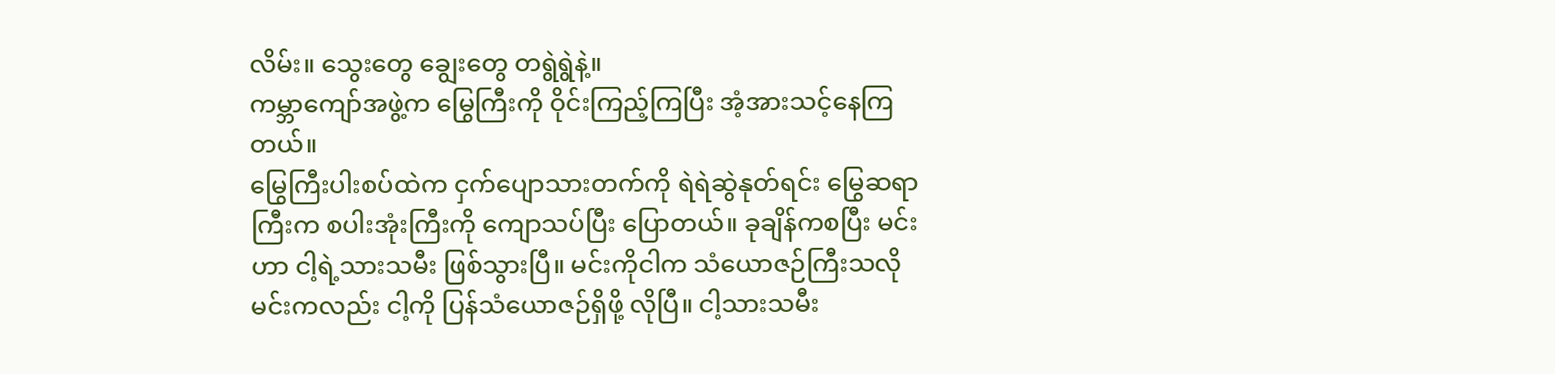လိမ်း။ သွေးတွေ ချွေးတွေ တရွဲရွဲနဲ့။
ကမ္ဘာကျော်အဖွဲ့က မြွေကြီးကို ဝိုင်းကြည့်ကြပြီး အံ့အားသင့်နေကြတယ်။
မြွေကြီးပါးစပ်ထဲက ငှက်ပျောသားတက်ကို ရဲရဲဆွဲနုတ်ရင်း မြွေဆရာကြီးက စပါးအုံးကြီးကို ကျောသပ်ပြီး ပြောတယ်။ ခုချိန်ကစပြီး မင်းဟာ ငါ့ရဲ့သားသမီး ဖြစ်သွားပြီ။ မင်းကိုငါက သံယောဇဉ်ကြီးသလို မင်းကလည်း ငါ့ကို ပြန်သံယောဇဉ်ရှိဖို့ လိုပြီ။ ငါ့သားသမီး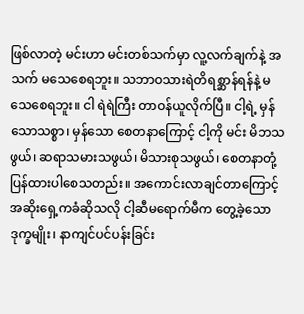ဖြစ်လာတဲ့ မင်းဟာ မင်းတစ်သက်မှာ လူ့လက်ချက်နဲ့ အသက် မသေစေရဘူး။ သဘာဝသားရဲတိရစ္ဆာန်ရန်နဲ့ မသေစေရဘူး။ ငါ ရဲရဲကြီး တာဝန်ယူလိုက်ပြီ။ ငါ့ရဲ့ မှန်သောသစ္စာ၊ မှန်သော စေတနာကြောင့် ငါ့ကို မင်း မိဘသဖွယ်၊ ဆရာသမားသဖွယ်၊ မိသားစုသဖွယ်၊ စေတနာတုံ့ပြန်ထားပါစေသတည်း။ အကောင်းလာချင်တာကြောင့် အဆိုးရှေ့ကခံဆိုသလို ငါ့ဆီမရောက်မီက တွေ့ခဲ့သော ဒုက္ခမျိုး၊ နာကျင်ပင်ပန်းခြင်း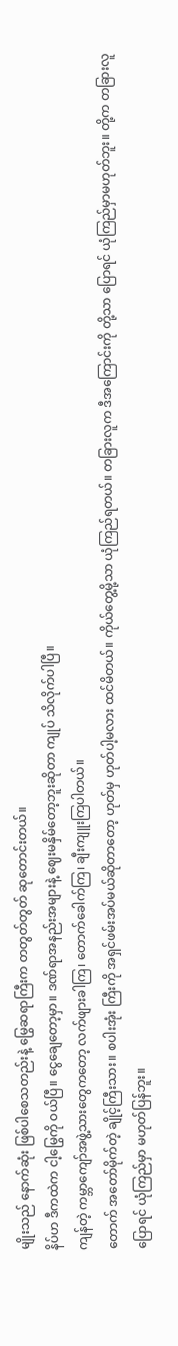မျိုးသည် နောက်ဆုံး ဖြစ်ပါစေသတည်းနဲ့ မြွေဆရာကြီးက တတွတ်တွတ် ဆုတောင်းတယ်။
နိပ်ဟ ဒီကထဲက ငါ့မြွေကို ဝယ်ပြီ။ ငွေချေတော့မှာ။ ဒဏ်ရာအနည်းအများနဲ့ ဈေးမနှိမ်တော့ဘူးဆိုတာ ကျုပ် သိလိုက်ပါပြီ။
ကျန်တဲ့ ကမ္ဘာကျော်အဖွဲ့သားတွေကတော့ လက်ဖျားခါကြ၊ တောက်ခေါက်ကြ၊ ချီးကျူးကြပါတယ်။
တောက် အတော်မိုက်တဲ့ ချိုင့်ကြီးသား။ စပါးအုံး ကြီးကို အရှင်ဖမ်းအပ်မယ်ဆိုတာတော့ ဟုတ်မှ ဟုတ်ပါ့မလား ထင်မိတယ်။ ကိုယ်တွေ့မို့သာ ယုံကြည်ရတယ်။ တခြားလူက ဒီအကြောင်းကို တို့သာ ပြောရင် ယုံကြည်မှာမဟုတ်ဘူး။ တို့က တခြားလူ ပြောရင် ယုံကြည်မှာ မဟုတ်ပြန်ဘူး။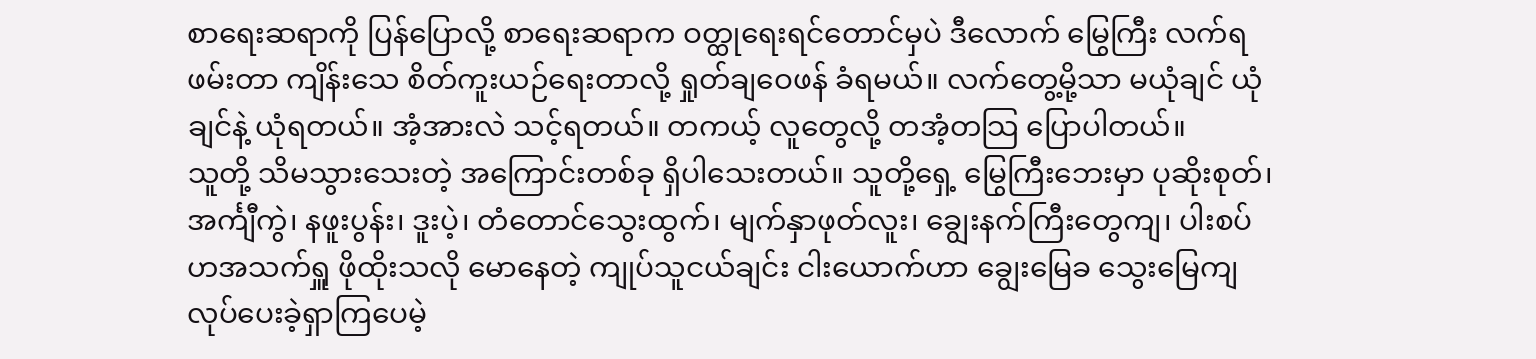စာရေးဆရာကို ပြန်ပြောလို့ စာရေးဆရာက ဝတ္ထုရေးရင်တောင်မှပဲ ဒီလောက် မြွေကြီး လက်ရဖမ်းတာ ကျိန်းသေ စိတ်ကူးယဉ်ရေးတာလို့ ရှုတ်ချဝေဖန် ခံရမယ်။ လက်တွေ့မို့သာ မယုံချင် ယုံချင်နဲ့ ယုံရတယ်။ အံ့အားလဲ သင့်ရတယ်။ တကယ့် လူတွေလို့ တအံ့တသြ ပြောပါတယ်။
သူတို့ သိမသွားသေးတဲ့ အကြောင်းတစ်ခု ရှိပါသေးတယ်။ သူတို့ရှေ့ မြွေကြီးဘေးမှာ ပုဆိုးစုတ်၊ အင်္ကျီကွဲ၊ နဖူးပွန်း၊ ဒူးပဲ့၊ တံတောင်သွေးထွက်၊ မျက်နှာဖုတ်လူး၊ ချွေးနက်ကြီးတွေကျ၊ ပါးစပ်ဟအသက်ရှူ ဖိုထိုးသလို မောနေတဲ့ ကျုပ်သူငယ်ချင်း ငါးယောက်ဟာ ချွေးမြေခ သွေးမြေကျ လုပ်ပေးခဲ့ရှာကြပေမဲ့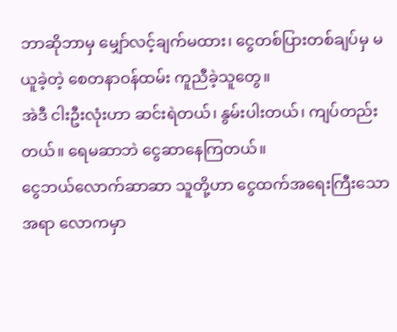ဘာဆိုဘာမှ မျှော်လင့်ချက်မထား၊ ငွေတစ်ပြားတစ်ချပ်မှ မယူခဲ့တဲ့ စေတနာဝန်ထမ်း ကူညီခဲ့သူတွေ။
အဲဒီ ငါးဦးလုံးဟာ ဆင်းရဲတယ်၊ နွမ်းပါးတယ်၊ ကျပ်တည်းတယ်။ ရေမဆာဘဲ ငွေဆာနေကြတယ်။
ငွေဘယ်လောက်ဆာဆာ သူတို့ဟာ ငွေထက်အရေးကြီးသောအရာ လောကမှာ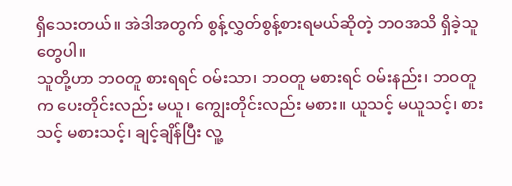ရှိသေးတယ်။ အဲဒါအတွက် စွန့်လွှတ်စွန့်စားရမယ်ဆိုတဲ့ ဘဝအသိ ရှိခဲ့သူတွေပါ။
သူတို့ဟာ ဘဝတူ စားရရင် ဝမ်းသာ၊ ဘဝတူ မစားရင် ဝမ်းနည်း၊ ဘဝတူက ပေးတိုင်းလည်း မယူ၊ ကျွေးတိုင်းလည်း မစား။ ယူသင့် မယူသင့်၊ စားသင့် မစားသင့်၊ ချင့်ချိန်ပြီး လူ့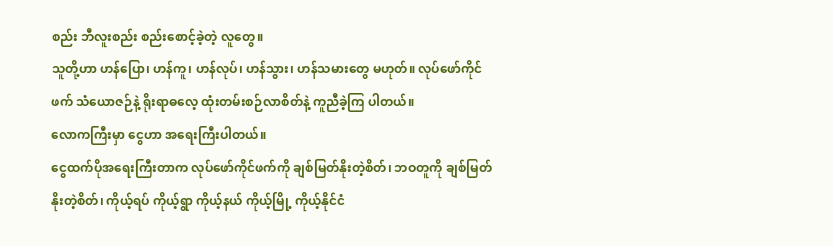စည်း ဘီလူးစည်း စည်းစောင့်ခဲ့တဲ့ လူတွေ။
သူတို့ဟာ ဟန်ပြော၊ ဟန်ကူ၊ ဟန်လုပ်၊ ဟန်သွား၊ ဟန်သမားတွေ မဟုတ်။ လုပ်ဖော်ကိုင်ဖက် သံယောဇဉ်နဲ့ ရိုးရာဓလေ့ ထုံးတမ်းစဉ်လာစိတ်နဲ့ ကူညီခဲ့ကြ ပါတယ်။
လောကကြီးမှာ ငွေဟာ အရေးကြီးပါတယ်။
ငွေထက်ပိုအရေးကြီးတာက လုပ်ဖော်ကိုင်ဖက်ကို ချစ်မြတ်နိုးတဲ့စိတ်၊ ဘဝတူကို ချစ်မြတ်နိုးတဲ့စိတ်၊ ကိုယ့်ရပ် ကိုယ့်ရွာ ကိုယ့်နယ် ကိုယ့်မြို့ ကိုယ့်နိုင်ငံ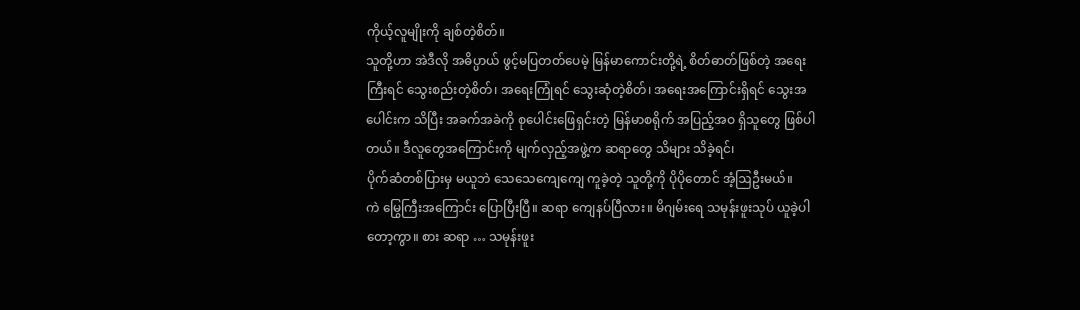ကိုယ့်လူမျိုးကို ချစ်တဲ့စိတ်။
သူတို့ဟာ အဲဒီလို အဓိပ္ပာယ် ဖွင့်မပြတတ်ပေမဲ့ မြန်မာကောင်းတို့ရဲ့ စိတ်ဓာတ်ဖြစ်တဲ့ အရေးကြီးရင် သွေးစည်းတဲ့စိတ်၊ အရေးကြုံရင် သွေးဆုံတဲ့စိတ်၊ အရေးအကြောင်းရှိရင် သွေးအပေါင်းက သိပြီး အခက်အခဲကို စုပေါင်းဖြေရှင်းတဲ့ မြန်မာစရိုက် အပြည့်အဝ ရှိသူတွေ ဖြစ်ပါတယ်။ ဒီလူတွေအကြောင်းကို မျက်လှည့်အဖွဲ့က ဆရာတွေ သိများ သိခဲ့ရင်၊
ပိုက်ဆံတစ်ပြားမှ မယူဘဲ သေသေကျေကျေ ကူခဲ့တဲ့ သူတို့ကို ပိုပိုတောင် အံ့ဩဦးမယ်။
ကဲ မြွေကြီးအကြောင်း ပြောပြီးပြီ။ ဆရာ ကျေနပ်ပြီလား။ မိဂျမ်းရေ သမုန်းဖူးသုပ် ယူခဲ့ပါတော့ကွာ။ စား ဆရာ … သမုန်းဖူး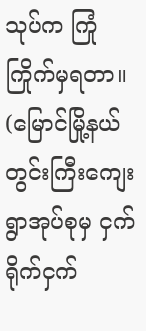သုပ်က ကြုံကြိုက်မှရတာ။
(မြောင်မြို့နယ် တွင်းကြီးကျေးရွာအုပ်စုမှ ငှက်ရိုက်ငှက်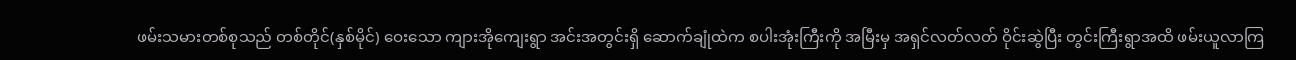ဖမ်းသမားတစ်စုသည် တစ်တိုင်(နှစ်မိုင်) ဝေးသော ကျားအိုကျေးရွာ အင်းအတွင်းရှိ ဆောက်ချုံထဲက စပါးအုံးကြီးကို အမြီးမှ အရှင်လတ်လတ် ဝိုင်းဆွဲပြီး တွင်းကြီးရွာအထိ ဖမ်းယူလာကြ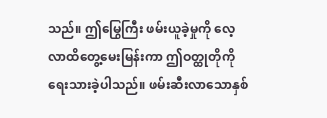သည်။ ဤမြွေကြီး ဖမ်းယူခဲ့မှုကို လေ့လာထိတွေ့မေးမြန်းကာ ဤဝတ္ထုတိုကို ရေးသားခဲ့ပါသည်။ ဖမ်းဆီးလာသောနှစ်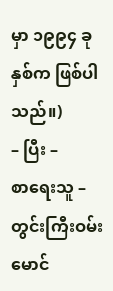မှာ ၁၉၉၄ ခုနှစ်က ဖြစ်ပါသည်။)
– ပြီး –
စာရေးသူ – တွင်းကြီးဝမ်းမောင်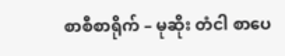စာစီစာရိုက် – မုဆိုး တံငါ စာပေ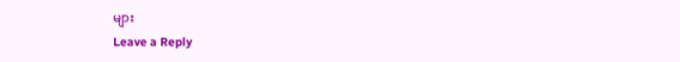များ
Leave a Reply